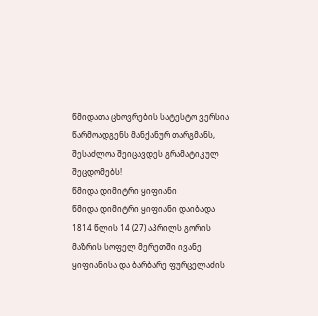წმიდათა ცხოვრების სატესტო ვერსია წარმოადგენს მანქანურ თარგმანს, შესაძლოა შეიცავდეს გრამატიკულ შეცდომებს!
წმიდა დიმიტრი ყიფიანი
წმიდა დიმიტრი ყიფიანი დაიბადა 1814 წლის 14 (27) აპრილს გორის მაზრის სოფელ მერეთში ივანე ყიფიანისა და ბარბარე ფურცელაძის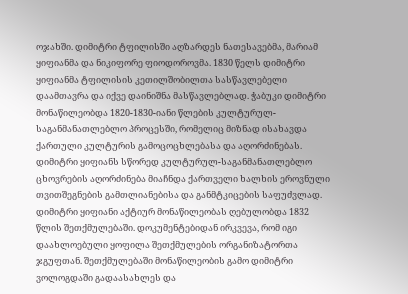ოჯახში. დიმიტრი ტფილისში აღზარდეს ნათესავებმა, მარიამ ყიფიანმა და ნიკიფორე ფიოდოროვმა. 1830 წელს დიმიტრი ყიფიანმა ტფილისის კეთილშობილთა სასწავლებელი დაამთავრა და იქვე დაინიშნა მასწავლებლად. ჭაბუკი დიმიტრი მონაწილეობდა 1820-1830-იანი წლების კულტურულ-საგანმანათლებლო პროცესში, რომელიც მიზნად ისახავდა ქართული კულტურის გამოცოცხლებასა და აღორძინებას. დიმიტრი ყიფიანს სწორედ კულტურულ-საგანმანათლებლო ცხოვრების აღორძინება მიაჩნდა ქართველი ხალხის ეროვნული თვითშეგნების გამთლიანებისა და განმტკიცების საფუძვლად. დიმიტრი ყიფიანი აქტიურ მონაწილეობას ღებულობდა 1832 წლის შეთქმულებაში. დოკუმენტებიდან ირკვევა, რომ იგი დაახლოებული ყოფილა შეთქმულების ორგანიზატორთა ჯგუფთან. შეთქმულებაში მონაწილეობის გამო დიმიტრი ვოლოგდაში გადაასახლეს და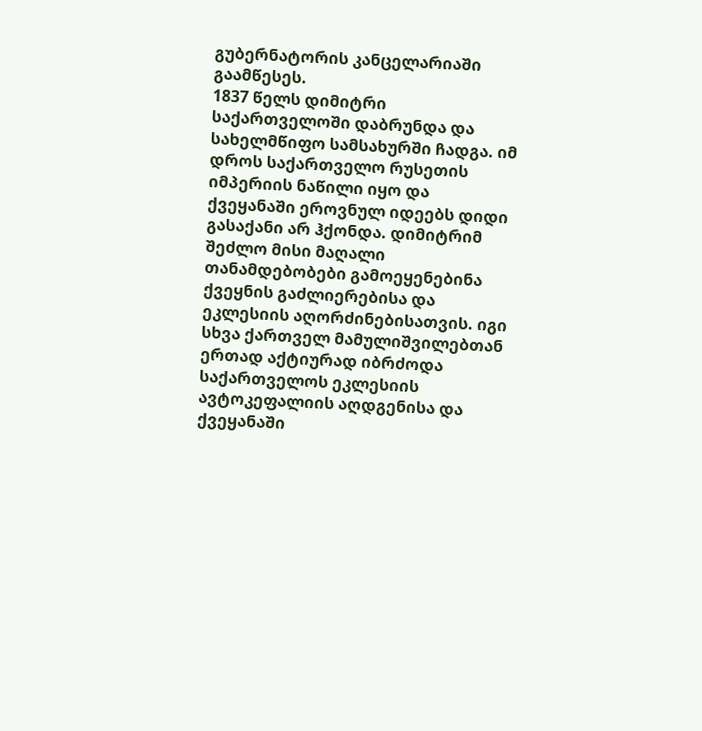გუბერნატორის კანცელარიაში გაამწესეს.
1837 წელს დიმიტრი საქართველოში დაბრუნდა და სახელმწიფო სამსახურში ჩადგა. იმ დროს საქართველო რუსეთის იმპერიის ნაწილი იყო და ქვეყანაში ეროვნულ იდეებს დიდი გასაქანი არ ჰქონდა. დიმიტრიმ შეძლო მისი მაღალი თანამდებობები გამოეყენებინა ქვეყნის გაძლიერებისა და ეკლესიის აღორძინებისათვის. იგი სხვა ქართველ მამულიშვილებთან ერთად აქტიურად იბრძოდა საქართველოს ეკლესიის ავტოკეფალიის აღდგენისა და ქვეყანაში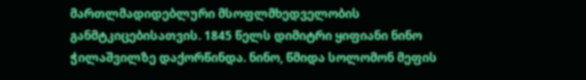მართლმადიდებლური მსოფლმხედველობის განმტკიცებისათვის. 1845 წელს დიმიტრი ყიფიანი ნინო ჭილაშვილზე დაქორწინდა. ნინო, წმიდა სოლომონ მეფის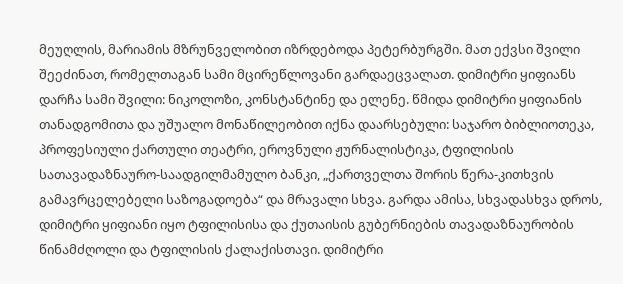მეუღლის, მარიამის მზრუნველობით იზრდებოდა პეტერბურგში. მათ ექვსი შვილი შეეძინათ, რომელთაგან სამი მცირეწლოვანი გარდაეცვალათ. დიმიტრი ყიფიანს დარჩა სამი შვილი: ნიკოლოზი, კონსტანტინე და ელენე. წმიდა დიმიტრი ყიფიანის თანადგომითა და უშუალო მონაწილეობით იქნა დაარსებული: საჯარო ბიბლიოთეკა, პროფესიული ქართული თეატრი, ეროვნული ჟურნალისტიკა, ტფილისის სათავადაზნაურო-საადგილმამულო ბანკი, „ქართველთა შორის წერა-კითხვის გამავრცელებელი საზოგადოება“ და მრავალი სხვა. გარდა ამისა, სხვადასხვა დროს, დიმიტრი ყიფიანი იყო ტფილისისა და ქუთაისის გუბერნიების თავადაზნაურობის წინამძღოლი და ტფილისის ქალაქისთავი. დიმიტრი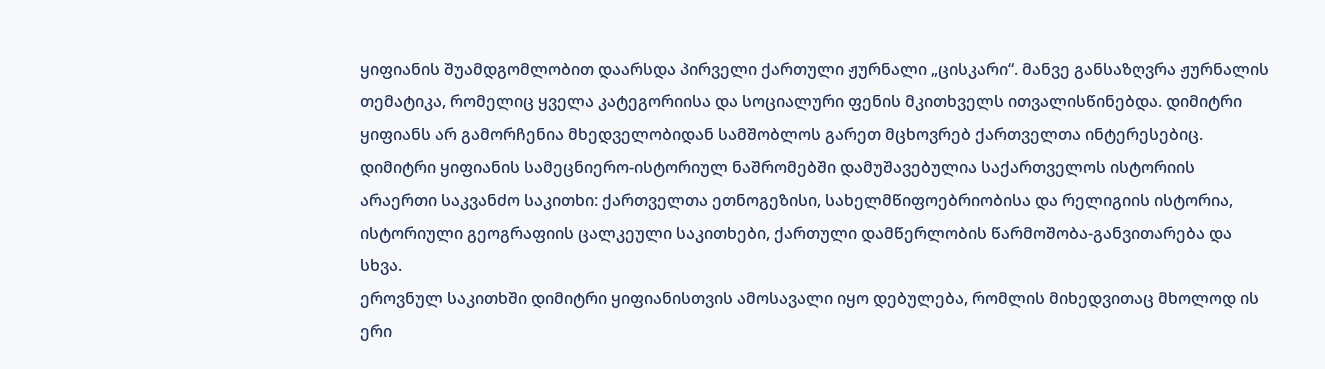ყიფიანის შუამდგომლობით დაარსდა პირველი ქართული ჟურნალი „ცისკარი“. მანვე განსაზღვრა ჟურნალის თემატიკა, რომელიც ყველა კატეგორიისა და სოციალური ფენის მკითხველს ითვალისწინებდა. დიმიტრი ყიფიანს არ გამორჩენია მხედველობიდან სამშობლოს გარეთ მცხოვრებ ქართველთა ინტერესებიც. დიმიტრი ყიფიანის სამეცნიერო-ისტორიულ ნაშრომებში დამუშავებულია საქართველოს ისტორიის არაერთი საკვანძო საკითხი: ქართველთა ეთნოგეზისი, სახელმწიფოებრიობისა და რელიგიის ისტორია, ისტორიული გეოგრაფიის ცალკეული საკითხები, ქართული დამწერლობის წარმოშობა-განვითარება და სხვა.
ეროვნულ საკითხში დიმიტრი ყიფიანისთვის ამოსავალი იყო დებულება, რომლის მიხედვითაც მხოლოდ ის ერი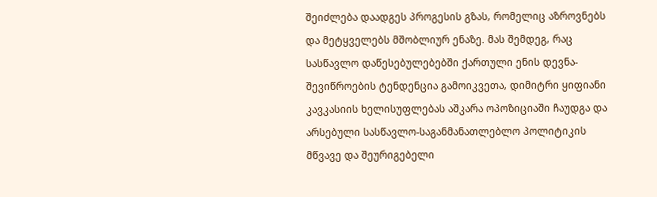შეიძლება დაადგეს პროგესის გზას, რომელიც აზროვნებს და მეტყველებს მშობლიურ ენაზე. მას შემდეგ, რაც სასწავლო დაწესებულებებში ქართული ენის დევნა-შევიწროების ტენდენცია გამოიკვეთა, დიმიტრი ყიფიანი კავკასიის ხელისუფლებას აშკარა ოპოზიციაში ჩაუდგა და არსებული სასწავლო-საგანმანათლებლო პოლიტიკის მწვავე და შეურიგებელი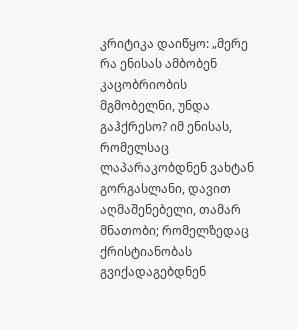კრიტიკა დაიწყო: „მერე რა ენისას ამბობენ კაცობრიობის მგმობელნი, უნდა გაჰქრესო? იმ ენისას, რომელსაც ლაპარაკობდნენ ვახტან გორგასლანი, დავით აღმაშენებელი, თამარ მნათობი; რომელზედაც ქრისტიანობას გვიქადაგებდნენ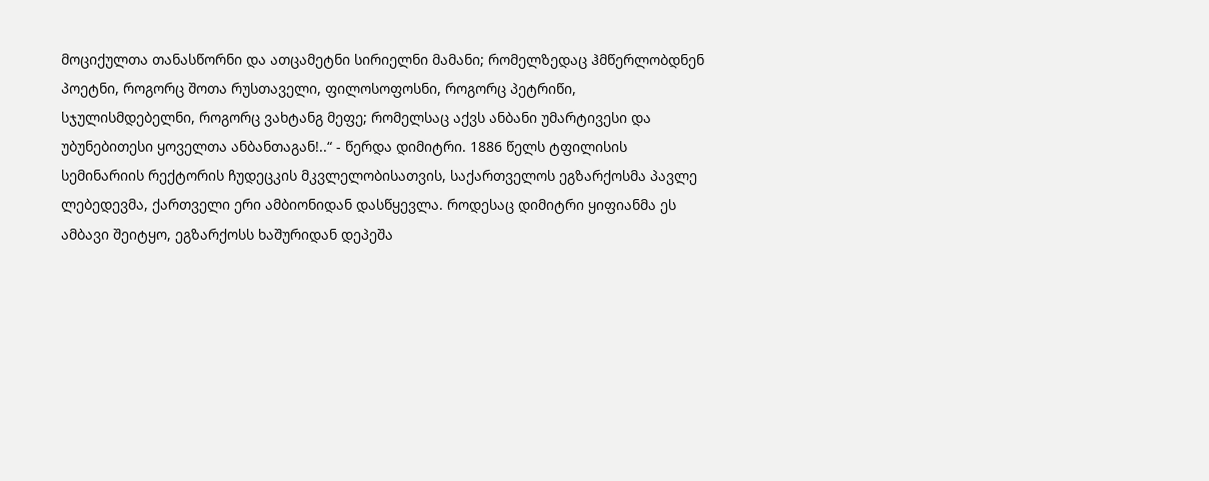მოციქულთა თანასწორნი და ათცამეტნი სირიელნი მამანი; რომელზედაც ჰმწერლობდნენ პოეტნი, როგორც შოთა რუსთაველი, ფილოსოფოსნი, როგორც პეტრიწი, სჯულისმდებელნი, როგორც ვახტანგ მეფე; რომელსაც აქვს ანბანი უმარტივესი და უბუნებითესი ყოველთა ანბანთაგან!..“ - წერდა დიმიტრი. 1886 წელს ტფილისის სემინარიის რექტორის ჩუდეცკის მკვლელობისათვის, საქართველოს ეგზარქოსმა პავლე ლებედევმა, ქართველი ერი ამბიონიდან დასწყევლა. როდესაც დიმიტრი ყიფიანმა ეს ამბავი შეიტყო, ეგზარქოსს ხაშურიდან დეპეშა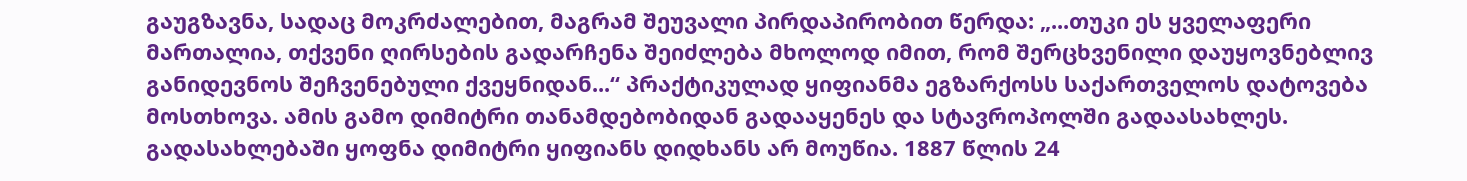გაუგზავნა, სადაც მოკრძალებით, მაგრამ შეუვალი პირდაპირობით წერდა: „...თუკი ეს ყველაფერი მართალია, თქვენი ღირსების გადარჩენა შეიძლება მხოლოდ იმით, რომ შერცხვენილი დაუყოვნებლივ განიდევნოს შეჩვენებული ქვეყნიდან...“ პრაქტიკულად ყიფიანმა ეგზარქოსს საქართველოს დატოვება მოსთხოვა. ამის გამო დიმიტრი თანამდებობიდან გადააყენეს და სტავროპოლში გადაასახლეს. გადასახლებაში ყოფნა დიმიტრი ყიფიანს დიდხანს არ მოუწია. 1887 წლის 24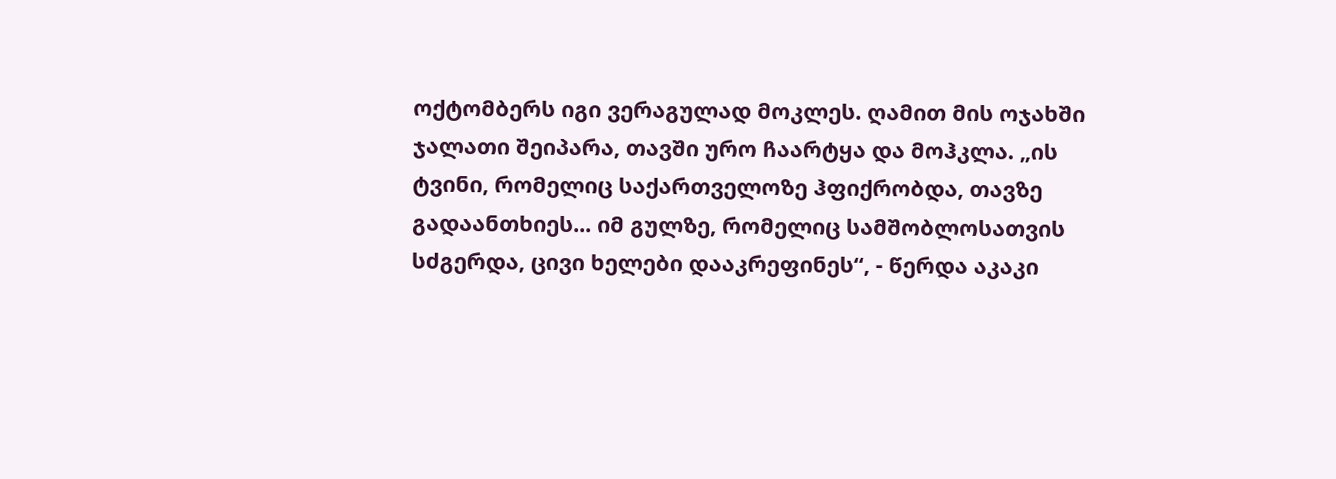ოქტომბერს იგი ვერაგულად მოკლეს. ღამით მის ოჯახში ჯალათი შეიპარა, თავში ურო ჩაარტყა და მოჰკლა. „ის ტვინი, რომელიც საქართველოზე ჰფიქრობდა, თავზე გადაანთხიეს... იმ გულზე, რომელიც სამშობლოსათვის სძგერდა, ცივი ხელები დააკრეფინეს“, - წერდა აკაკი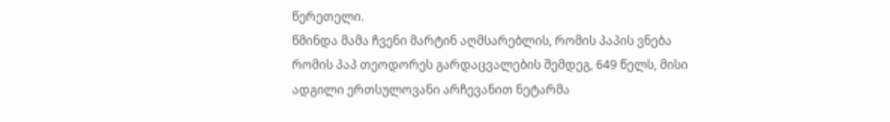წერეთელი.
წმინდა მამა ჩვენი მარტინ აღმსარებლის, რომის პაპის ვნება
რომის პაპ თეოდორეს გარდაცვალების შემდეგ, 649 წელს, მისი ადგილი ერთსულოვანი არჩევანით ნეტარმა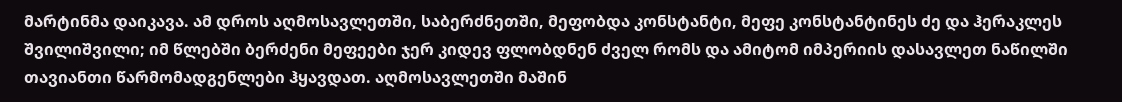მარტინმა დაიკავა. ამ დროს აღმოსავლეთში, საბერძნეთში, მეფობდა კონსტანტი, მეფე კონსტანტინეს ძე და ჰერაკლეს შვილიშვილი; იმ წლებში ბერძენი მეფეები ჯერ კიდევ ფლობდნენ ძველ რომს და ამიტომ იმპერიის დასავლეთ ნაწილში თავიანთი წარმომადგენლები ჰყავდათ. აღმოსავლეთში მაშინ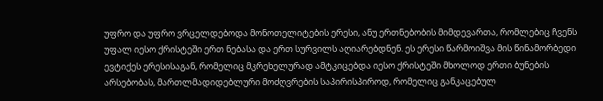უფრო და უფრო ვრცელდებოდა მონოთელიტების ერესი, ანუ ერთნებობის მიმდევართა, რომლებიც ჩვენს უფალ იესო ქრისტეში ერთ ნებასა და ერთ სურვილს აღიარებდნენ. ეს ერესი წარმოიშვა მის წინამორბედი ევტიქეს ერესისაგან, რომელიც მკრეხელურად ამტკიცებდა იესო ქრისტეში მხოლოდ ერთი ბუნების არსებობას, მართლმადიდებლური მოძღვრების საპირისპიროდ, რომელიც განკაცებულ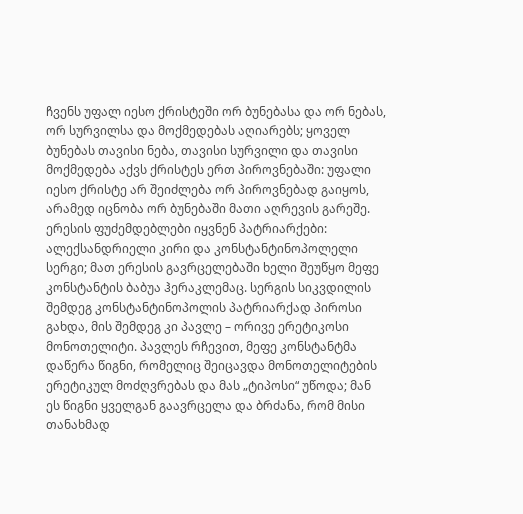ჩვენს უფალ იესო ქრისტეში ორ ბუნებასა და ორ ნებას, ორ სურვილსა და მოქმედებას აღიარებს; ყოველ ბუნებას თავისი ნება, თავისი სურვილი და თავისი მოქმედება აქვს ქრისტეს ერთ პიროვნებაში: უფალი იესო ქრისტე არ შეიძლება ორ პიროვნებად გაიყოს, არამედ იცნობა ორ ბუნებაში მათი აღრევის გარეშე.
ერესის ფუძემდებლები იყვნენ პატრიარქები: ალექსანდრიელი კირი და კონსტანტინოპოლელი სერგი; მათ ერესის გავრცელებაში ხელი შეუწყო მეფე კონსტანტის ბაბუა ჰერაკლემაც. სერგის სიკვდილის შემდეგ კონსტანტინოპოლის პატრიარქად პიროსი გახდა, მის შემდეგ კი პავლე – ორივე ერეტიკოსი მონოთელიტი. პავლეს რჩევით, მეფე კონსტანტმა დაწერა წიგნი, რომელიც შეიცავდა მონოთელიტების ერეტიკულ მოძღვრებას და მას „ტიპოსი“ უწოდა; მან ეს წიგნი ყველგან გაავრცელა და ბრძანა, რომ მისი თანახმად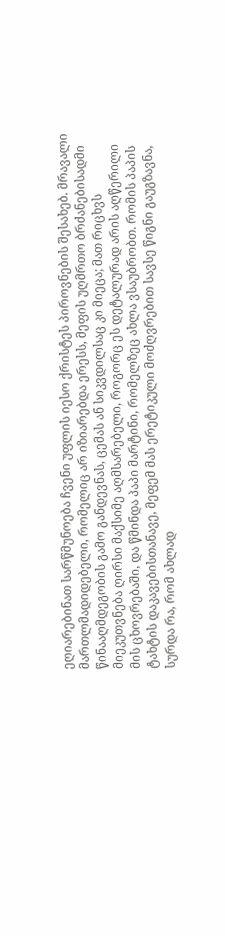ეღიარებინათ სარწმუნოება ჩვენი უფლის იესო ქრისტეს პიროვნების შესახებ. მრავალი მართლმადიდებელი, რომელიც არ იზიარებდა ერესს, მეფის უღმრთო ბრძანებისადმი წინააღმდეგობის გამო განდევნას, ცემას ან სიკვდილსაც კი მიეცა; მათ რიცხვს მიეკუთვნება ღირსი მაქსიმე აღმსარებელი, როგორც ეს დეტალურად არის აღწერილი მის ცხოვრებაში, და წმინდა პაპი მარტინი, რომელზეც ახლა ვსაუბრობთ. რომის პაპის ტახტის დაკავებისთანავე, მეფემ მას ერეტიკული მოძღვრებით სავსე წიგნი გაუგზავნა, სურდა რა, რომ ახლად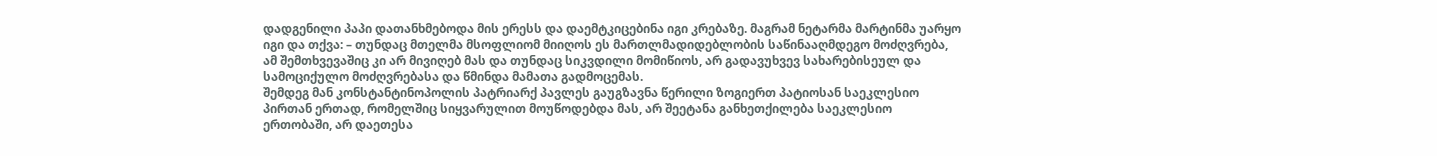დადგენილი პაპი დათანხმებოდა მის ერესს და დაემტკიცებინა იგი კრებაზე. მაგრამ ნეტარმა მარტინმა უარყო იგი და თქვა: – თუნდაც მთელმა მსოფლიომ მიიღოს ეს მართლმადიდებლობის საწინააღმდეგო მოძღვრება, ამ შემთხვევაშიც კი არ მივიღებ მას და თუნდაც სიკვდილი მომიწიოს, არ გადავუხვევ სახარებისეულ და სამოციქულო მოძღვრებასა და წმინდა მამათა გადმოცემას.
შემდეგ მან კონსტანტინოპოლის პატრიარქ პავლეს გაუგზავნა წერილი ზოგიერთ პატიოსან საეკლესიო პირთან ერთად, რომელშიც სიყვარულით მოუწოდებდა მას, არ შეეტანა განხეთქილება საეკლესიო ერთობაში, არ დაეთესა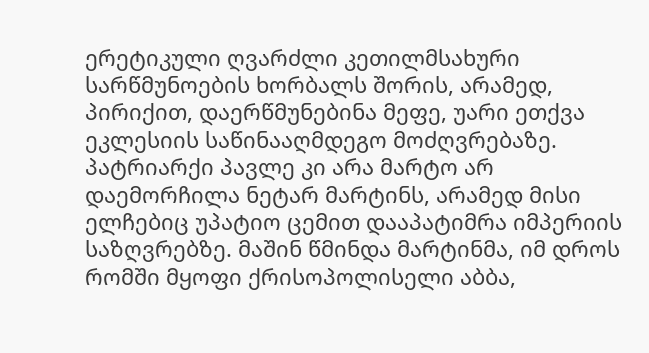ერეტიკული ღვარძლი კეთილმსახური სარწმუნოების ხორბალს შორის, არამედ, პირიქით, დაერწმუნებინა მეფე, უარი ეთქვა ეკლესიის საწინააღმდეგო მოძღვრებაზე. პატრიარქი პავლე კი არა მარტო არ დაემორჩილა ნეტარ მარტინს, არამედ მისი ელჩებიც უპატიო ცემით დააპატიმრა იმპერიის საზღვრებზე. მაშინ წმინდა მარტინმა, იმ დროს რომში მყოფი ქრისოპოლისელი აბბა,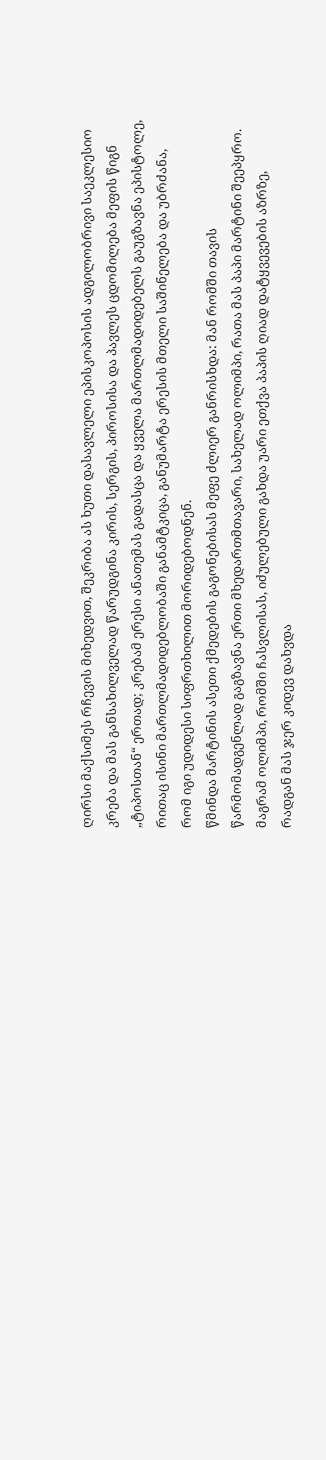ღირსი მაქსიმეს რჩევის მიხედვით, შეკრიბა ას ხუთი დასავლელი ეპისკოპოსის ადგილობრივი საეკლესიო კრება და მას განსახილველად წარუდგინა კირის, სერგის, პიროსისა და პავლეს ცდომილება მეფის წიგნ „ტიპოსთან“ ერთად; კრებამ ერესი ანათემას გადასცა და ყველა მართლმადიდებელს გაუგზავნა ეპისტოლე, რითაც ისინი მართლმადიდებლობაში განამტკიცა, განუმარტა ერესის მთელი საშინელება და უბრძანა, რომ იგი უდიდესი სიფრთხილით მორიდებოდნენ.
წმინდა მარტინის ასეთი ქმედების გაგონებისას მეფე ძლიერ განრისხდა: მან რომში თავის წარმომადგენლად გაგზავნა ერთი მხედართმთავარი, სახელად ოლიმპი, რათა მას პაპი მარტინი შეეპყრო. მაგრამ ოლიმპი, რომში ჩასვლისას, იძულებული გახდა უარი ეთქვა პაპის ღიად დატყვევების აზრზე, რადგან მას ჯერ კიდევ დახვდა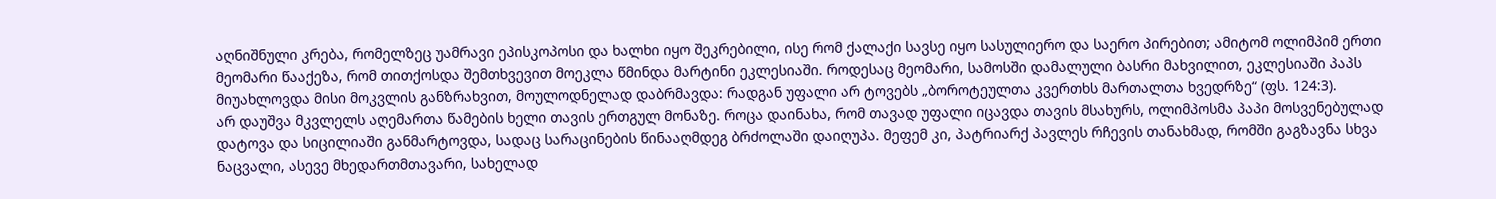აღნიშნული კრება, რომელზეც უამრავი ეპისკოპოსი და ხალხი იყო შეკრებილი, ისე რომ ქალაქი სავსე იყო სასულიერო და საერო პირებით; ამიტომ ოლიმპიმ ერთი მეომარი წააქეზა, რომ თითქოსდა შემთხვევით მოეკლა წმინდა მარტინი ეკლესიაში. როდესაც მეომარი, სამოსში დამალული ბასრი მახვილით, ეკლესიაში პაპს მიუახლოვდა მისი მოკვლის განზრახვით, მოულოდნელად დაბრმავდა: რადგან უფალი არ ტოვებს „ბოროტეულთა კვერთხს მართალთა ხვედრზე“ (ფს. 124:3).
არ დაუშვა მკვლელს აღემართა წამების ხელი თავის ერთგულ მონაზე. როცა დაინახა, რომ თავად უფალი იცავდა თავის მსახურს, ოლიმპოსმა პაპი მოსვენებულად დატოვა და სიცილიაში განმარტოვდა, სადაც სარაცინების წინააღმდეგ ბრძოლაში დაიღუპა. მეფემ კი, პატრიარქ პავლეს რჩევის თანახმად, რომში გაგზავნა სხვა ნაცვალი, ასევე მხედართმთავარი, სახელად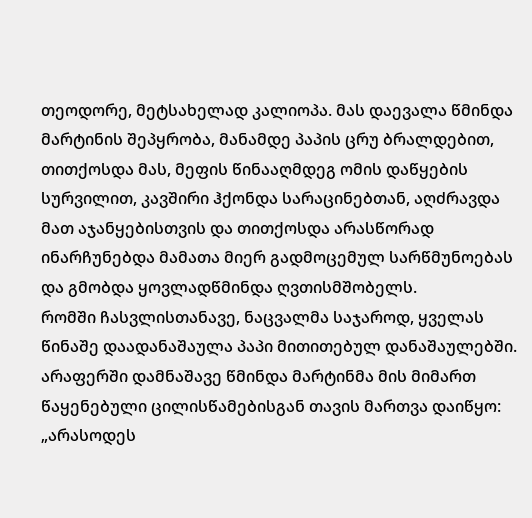თეოდორე, მეტსახელად კალიოპა. მას დაევალა წმინდა მარტინის შეპყრობა, მანამდე პაპის ცრუ ბრალდებით, თითქოსდა მას, მეფის წინააღმდეგ ომის დაწყების სურვილით, კავშირი ჰქონდა სარაცინებთან, აღძრავდა მათ აჯანყებისთვის და თითქოსდა არასწორად ინარჩუნებდა მამათა მიერ გადმოცემულ სარწმუნოებას და გმობდა ყოვლადწმინდა ღვთისმშობელს.
რომში ჩასვლისთანავე, ნაცვალმა საჯაროდ, ყველას წინაშე დაადანაშაულა პაპი მითითებულ დანაშაულებში. არაფერში დამნაშავე წმინდა მარტინმა მის მიმართ წაყენებული ცილისწამებისგან თავის მართვა დაიწყო:
„არასოდეს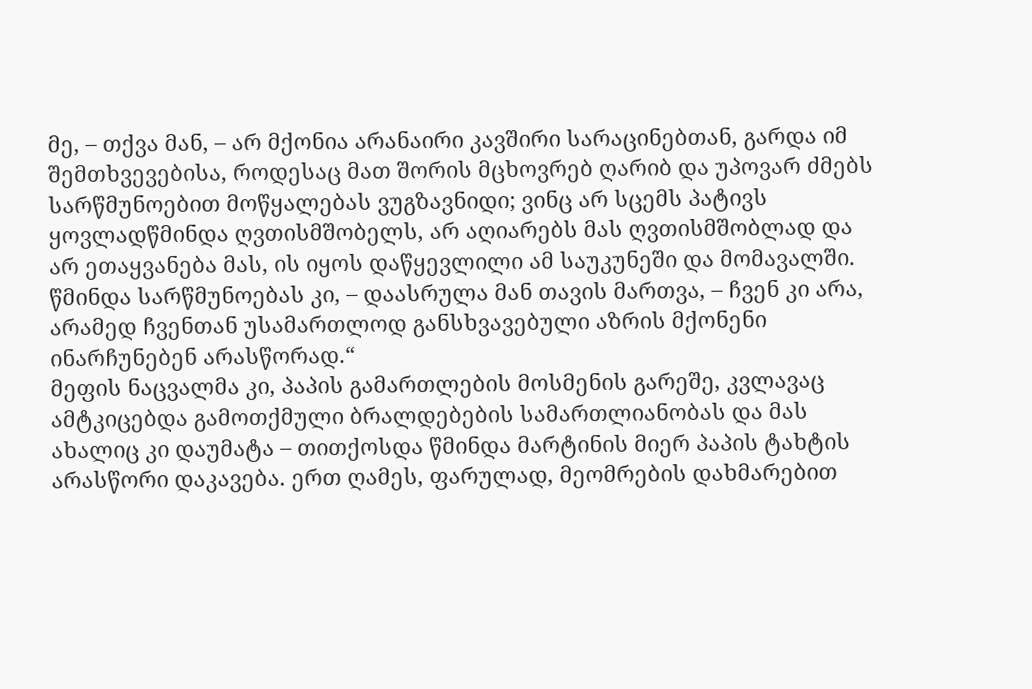მე, – თქვა მან, – არ მქონია არანაირი კავშირი სარაცინებთან, გარდა იმ შემთხვევებისა, როდესაც მათ შორის მცხოვრებ ღარიბ და უპოვარ ძმებს სარწმუნოებით მოწყალებას ვუგზავნიდი; ვინც არ სცემს პატივს ყოვლადწმინდა ღვთისმშობელს, არ აღიარებს მას ღვთისმშობლად და არ ეთაყვანება მას, ის იყოს დაწყევლილი ამ საუკუნეში და მომავალში. წმინდა სარწმუნოებას კი, – დაასრულა მან თავის მართვა, – ჩვენ კი არა, არამედ ჩვენთან უსამართლოდ განსხვავებული აზრის მქონენი ინარჩუნებენ არასწორად.“
მეფის ნაცვალმა კი, პაპის გამართლების მოსმენის გარეშე, კვლავაც ამტკიცებდა გამოთქმული ბრალდებების სამართლიანობას და მას ახალიც კი დაუმატა – თითქოსდა წმინდა მარტინის მიერ პაპის ტახტის არასწორი დაკავება. ერთ ღამეს, ფარულად, მეომრების დახმარებით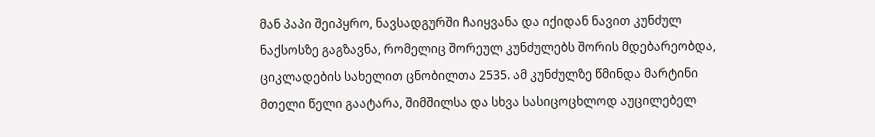მან პაპი შეიპყრო, ნავსადგურში ჩაიყვანა და იქიდან ნავით კუნძულ ნაქსოსზე გაგზავნა, რომელიც შორეულ კუნძულებს შორის მდებარეობდა, ციკლადების სახელით ცნობილთა 2535. ამ კუნძულზე წმინდა მარტინი მთელი წელი გაატარა, შიმშილსა და სხვა სასიცოცხლოდ აუცილებელ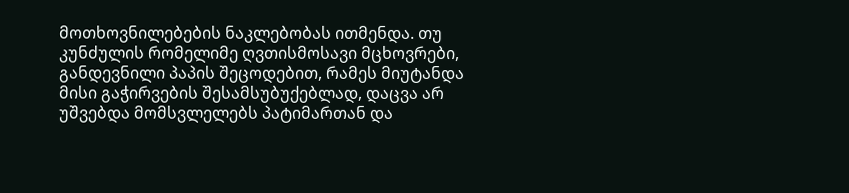მოთხოვნილებების ნაკლებობას ითმენდა. თუ კუნძულის რომელიმე ღვთისმოსავი მცხოვრები, განდევნილი პაპის შეცოდებით, რამეს მიუტანდა მისი გაჭირვების შესამსუბუქებლად, დაცვა არ უშვებდა მომსვლელებს პატიმართან და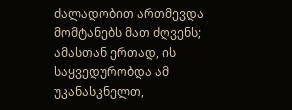ძალადობით ართმევდა მომტანებს მათ ძღვენს; ამასთან ერთად, ის საყვედურობდა ამ უკანასკნელთ,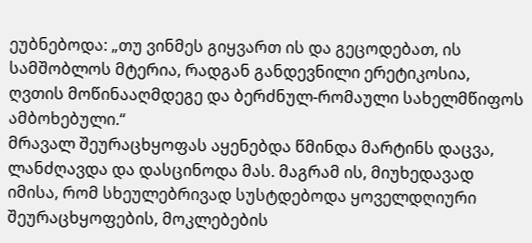ეუბნებოდა: „თუ ვინმეს გიყვართ ის და გეცოდებათ, ის სამშობლოს მტერია, რადგან განდევნილი ერეტიკოსია, ღვთის მოწინააღმდეგე და ბერძნულ-რომაული სახელმწიფოს ამბოხებული.“
მრავალ შეურაცხყოფას აყენებდა წმინდა მარტინს დაცვა, ლანძღავდა და დასცინოდა მას. მაგრამ ის, მიუხედავად იმისა, რომ სხეულებრივად სუსტდებოდა ყოველდღიური შეურაცხყოფების, მოკლებების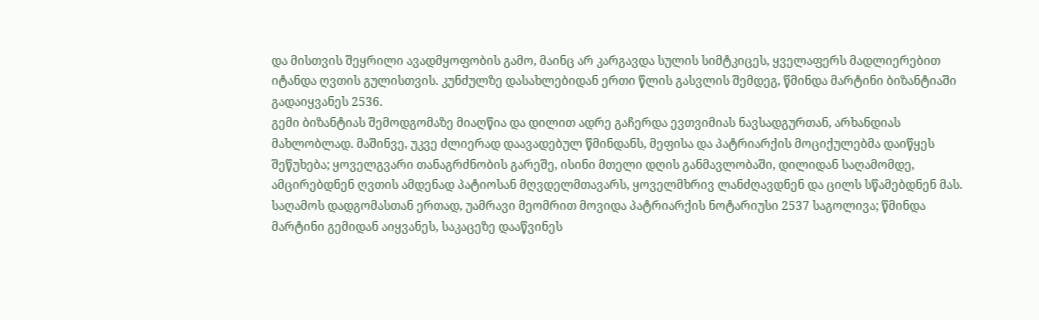და მისთვის შეყრილი ავადმყოფობის გამო, მაინც არ კარგავდა სულის სიმტკიცეს, ყველაფერს მადლიერებით იტანდა ღვთის გულისთვის. კუნძულზე დასახლებიდან ერთი წლის გასვლის შემდეგ, წმინდა მარტინი ბიზანტიაში გადაიყვანეს 2536.
გემი ბიზანტიას შემოდგომაზე მიაღწია და დილით ადრე გაჩერდა ევთვიმიას ნავსადგურთან, არხანდიას მახლობლად. მაშინვე, უკვე ძლიერად დაავადებულ წმინდანს, მეფისა და პატრიარქის მოციქულებმა დაიწყეს შეწუხება; ყოველგვარი თანაგრძნობის გარეშე, ისინი მთელი დღის განმავლობაში, დილიდან საღამომდე, ამცირებდნენ ღვთის ამდენად პატიოსან მღვდელმთავარს, ყოველმხრივ ლანძღავდნენ და ცილს სწამებდნენ მას. საღამოს დადგომასთან ერთად, უამრავი მეომრით მოვიდა პატრიარქის ნოტარიუსი 2537 საგოლივა; წმინდა მარტინი გემიდან აიყვანეს, საკაცეზე დააწვინეს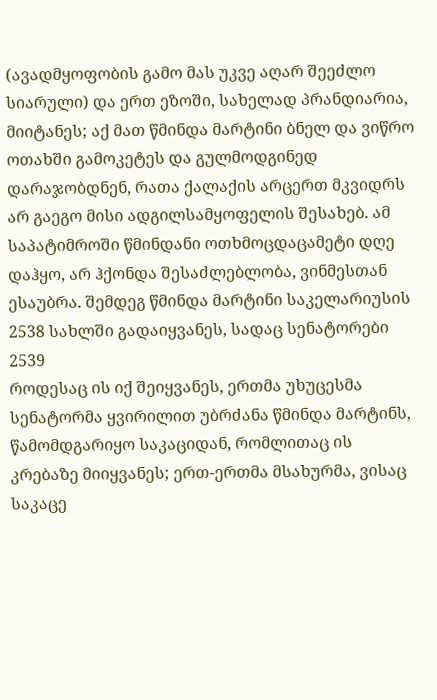(ავადმყოფობის გამო მას უკვე აღარ შეეძლო სიარული) და ერთ ეზოში, სახელად პრანდიარია, მიიტანეს; აქ მათ წმინდა მარტინი ბნელ და ვიწრო ოთახში გამოკეტეს და გულმოდგინედ დარაჯობდნენ, რათა ქალაქის არცერთ მკვიდრს არ გაეგო მისი ადგილსამყოფელის შესახებ. ამ საპატიმროში წმინდანი ოთხმოცდაცამეტი დღე დაჰყო, არ ჰქონდა შესაძლებლობა, ვინმესთან ესაუბრა. შემდეგ წმინდა მარტინი საკელარიუსის 2538 სახლში გადაიყვანეს, სადაც სენატორები 2539
როდესაც ის იქ შეიყვანეს, ერთმა უხუცესმა სენატორმა ყვირილით უბრძანა წმინდა მარტინს, წამომდგარიყო საკაციდან, რომლითაც ის კრებაზე მიიყვანეს; ერთ-ერთმა მსახურმა, ვისაც საკაცე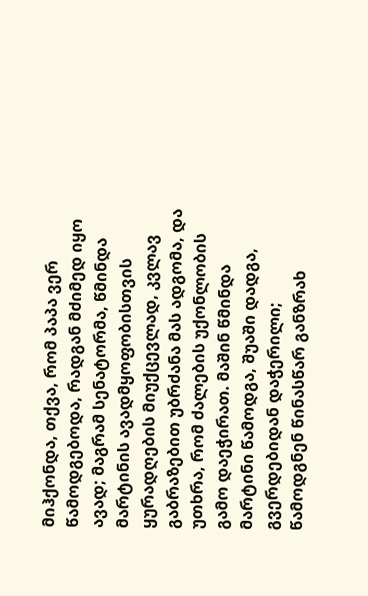მიჰქონდა, თქვა, რომ პაპა ვერ წამოდგებოდა, რადგან მძიმედ იყო ავად; მაგრამ სენატორმა, წმინდა მარტინის ავადმყოფობისთვის ყურადღების მიუქცევლად, კვლავ გაბრაზებით უბრძანა მას ადგომა, და უთხრა, რომ ძალების უქონლობის გამო დაეჭირათ. მაშინ წმინდა მარტინი წამოდგა, შუაში დადგა, გვერდებიდან დაჭერილი; წამოდგნენ წინასწარ განზრახ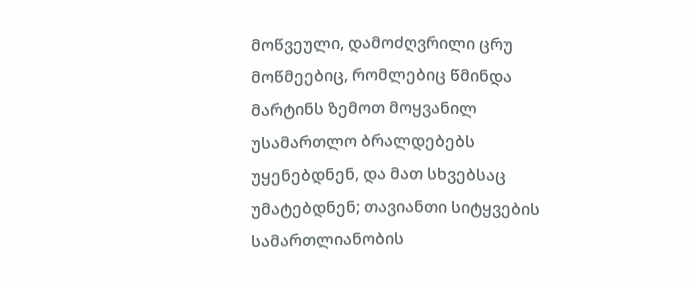მოწვეული, დამოძღვრილი ცრუ მოწმეებიც, რომლებიც წმინდა მარტინს ზემოთ მოყვანილ უსამართლო ბრალდებებს უყენებდნენ, და მათ სხვებსაც უმატებდნენ; თავიანთი სიტყვების სამართლიანობის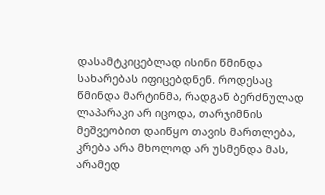დასამტკიცებლად ისინი წმინდა სახარებას იფიცებდნენ. როდესაც წმინდა მარტინმა, რადგან ბერძნულად ლაპარაკი არ იცოდა, თარჯიმნის მეშვეობით დაიწყო თავის მართლება, კრება არა მხოლოდ არ უსმენდა მას, არამედ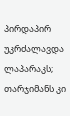პირდაპირ უკრძალავდა ლაპარაკს; თარჯიმანს კი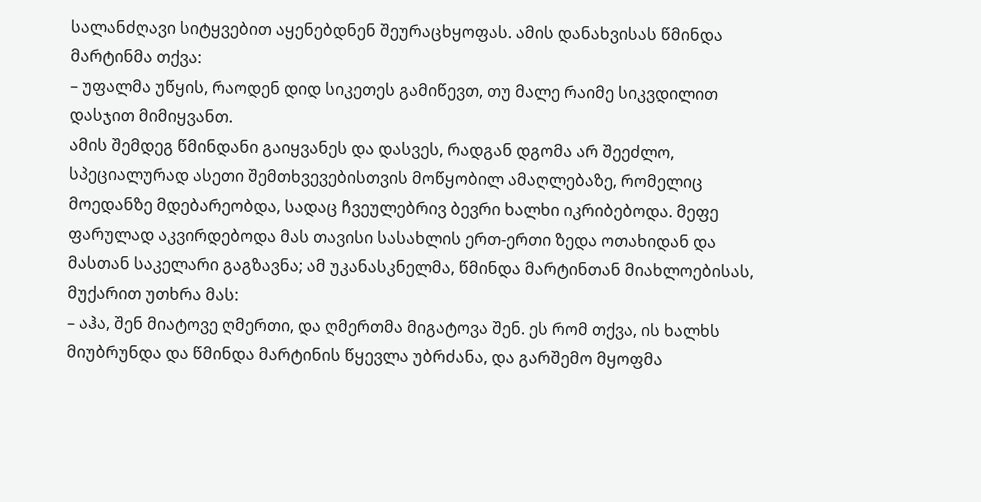სალანძღავი სიტყვებით აყენებდნენ შეურაცხყოფას. ამის დანახვისას წმინდა მარტინმა თქვა:
– უფალმა უწყის, რაოდენ დიდ სიკეთეს გამიწევთ, თუ მალე რაიმე სიკვდილით დასჯით მიმიყვანთ.
ამის შემდეგ წმინდანი გაიყვანეს და დასვეს, რადგან დგომა არ შეეძლო, სპეციალურად ასეთი შემთხვევებისთვის მოწყობილ ამაღლებაზე, რომელიც მოედანზე მდებარეობდა, სადაც ჩვეულებრივ ბევრი ხალხი იკრიბებოდა. მეფე ფარულად აკვირდებოდა მას თავისი სასახლის ერთ-ერთი ზედა ოთახიდან და მასთან საკელარი გაგზავნა; ამ უკანასკნელმა, წმინდა მარტინთან მიახლოებისას, მუქარით უთხრა მას:
– აჰა, შენ მიატოვე ღმერთი, და ღმერთმა მიგატოვა შენ. ეს რომ თქვა, ის ხალხს მიუბრუნდა და წმინდა მარტინის წყევლა უბრძანა, და გარშემო მყოფმა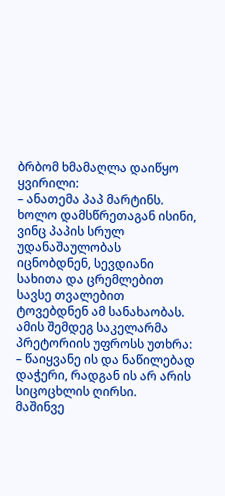ბრბომ ხმამაღლა დაიწყო ყვირილი:
– ანათემა პაპ მარტინს.
ხოლო დამსწრეთაგან ისინი, ვინც პაპის სრულ უდანაშაულობას იცნობდნენ, სევდიანი სახითა და ცრემლებით სავსე თვალებით ტოვებდნენ ამ სანახაობას. ამის შემდეგ საკელარმა პრეტორიის უფროსს უთხრა: – წაიყვანე ის და ნაწილებად დაჭერი, რადგან ის არ არის სიცოცხლის ღირსი.
მაშინვე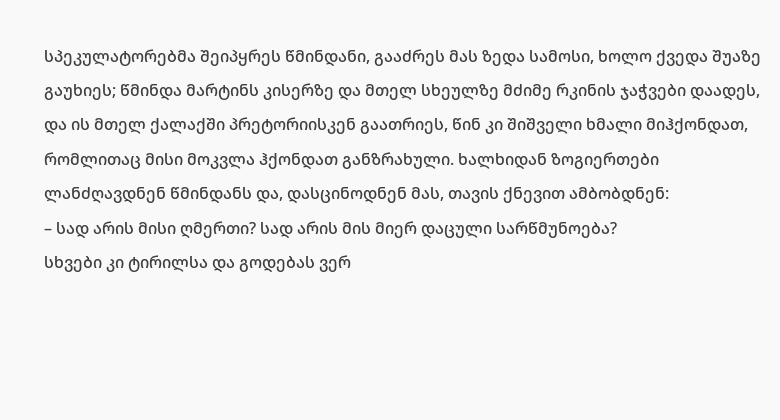სპეკულატორებმა შეიპყრეს წმინდანი, გააძრეს მას ზედა სამოსი, ხოლო ქვედა შუაზე გაუხიეს; წმინდა მარტინს კისერზე და მთელ სხეულზე მძიმე რკინის ჯაჭვები დაადეს, და ის მთელ ქალაქში პრეტორიისკენ გაათრიეს, წინ კი შიშველი ხმალი მიჰქონდათ, რომლითაც მისი მოკვლა ჰქონდათ განზრახული. ხალხიდან ზოგიერთები ლანძღავდნენ წმინდანს და, დასცინოდნენ მას, თავის ქნევით ამბობდნენ:
– სად არის მისი ღმერთი? სად არის მის მიერ დაცული სარწმუნოება?
სხვები კი ტირილსა და გოდებას ვერ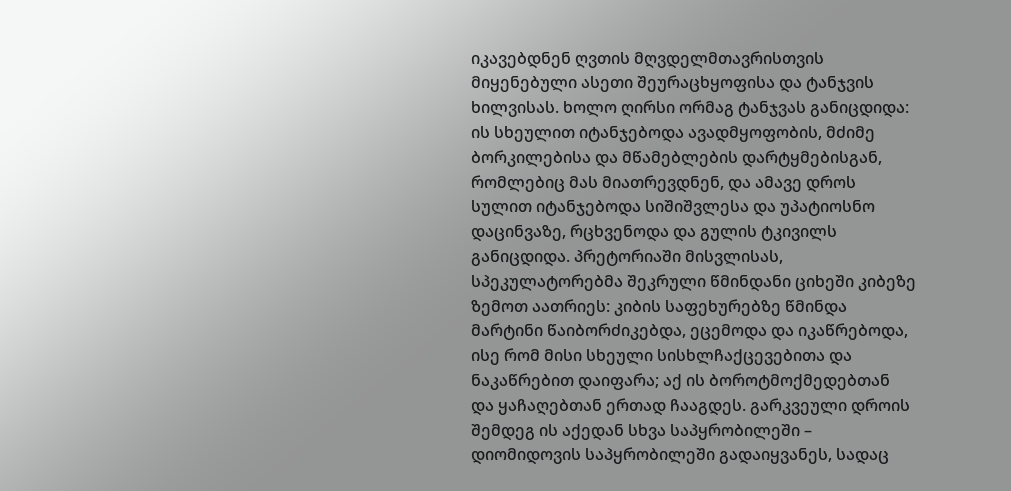იკავებდნენ ღვთის მღვდელმთავრისთვის მიყენებული ასეთი შეურაცხყოფისა და ტანჯვის ხილვისას. ხოლო ღირსი ორმაგ ტანჯვას განიცდიდა: ის სხეულით იტანჯებოდა ავადმყოფობის, მძიმე ბორკილებისა და მწამებლების დარტყმებისგან, რომლებიც მას მიათრევდნენ, და ამავე დროს სულით იტანჯებოდა სიშიშვლესა და უპატიოსნო დაცინვაზე, რცხვენოდა და გულის ტკივილს განიცდიდა. პრეტორიაში მისვლისას, სპეკულატორებმა შეკრული წმინდანი ციხეში კიბეზე ზემოთ აათრიეს: კიბის საფეხურებზე წმინდა მარტინი წაიბორძიკებდა, ეცემოდა და იკაწრებოდა, ისე რომ მისი სხეული სისხლჩაქცევებითა და ნაკაწრებით დაიფარა; აქ ის ბოროტმოქმედებთან და ყაჩაღებთან ერთად ჩააგდეს. გარკვეული დროის შემდეგ ის აქედან სხვა საპყრობილეში – დიომიდოვის საპყრობილეში გადაიყვანეს, სადაც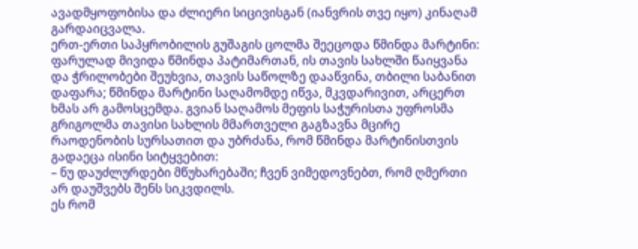ავადმყოფობისა და ძლიერი სიცივისგან (იანვრის თვე იყო) კინაღამ გარდაიცვალა.
ერთ-ერთი საპყრობილის გუშაგის ცოლმა შეეცოდა წმინდა მარტინი: ფარულად მივიდა წმინდა პატიმართან, ის თავის სახლში წაიყვანა და ჭრილობები შეუხვია, თავის საწოლზე დააწვინა, თბილი საბანით დაფარა; წმინდა მარტინი საღამომდე იწვა, მკვდარივით, არცერთ ხმას არ გამოსცემდა. გვიან საღამოს მეფის საჭურისთა უფროსმა გრიგოლმა თავისი სახლის მმართველი გაგზავნა მცირე რაოდენობის სურსათით და უბრძანა, რომ წმინდა მარტინისთვის გადაეცა ისინი სიტყვებით:
– ნუ დაუძლურდები მწუხარებაში; ჩვენ ვიმედოვნებთ, რომ ღმერთი არ დაუშვებს შენს სიკვდილს.
ეს რომ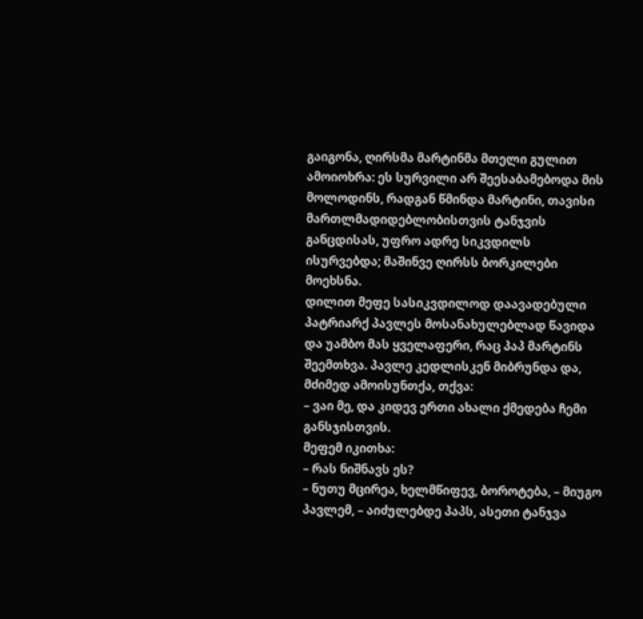გაიგონა, ღირსმა მარტინმა მთელი გულით ამოიოხრა: ეს სურვილი არ შეესაბამებოდა მის მოლოდინს, რადგან წმინდა მარტინი, თავისი მართლმადიდებლობისთვის ტანჯვის განცდისას, უფრო ადრე სიკვდილს ისურვებდა; მაშინვე ღირსს ბორკილები მოეხსნა.
დილით მეფე სასიკვდილოდ დაავადებული პატრიარქ პავლეს მოსანახულებლად წავიდა და უამბო მას ყველაფერი, რაც პაპ მარტინს შეემთხვა. პავლე კედლისკენ მიბრუნდა და, მძიმედ ამოისუნთქა, თქვა:
– ვაი მე, და კიდევ ერთი ახალი ქმედება ჩემი განსჯისთვის.
მეფემ იკითხა:
– რას ნიშნავს ეს?
– ნუთუ მცირეა, ხელმწიფევ, ბოროტება, – მიუგო პავლემ, – აიძულებდე პაპს, ასეთი ტანჯვა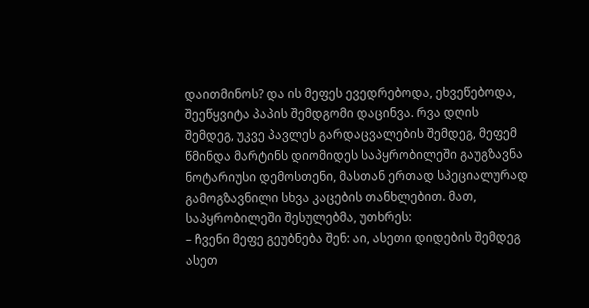დაითმინოს? და ის მეფეს ევედრებოდა, ეხვეწებოდა, შეეწყვიტა პაპის შემდგომი დაცინვა. რვა დღის შემდეგ, უკვე პავლეს გარდაცვალების შემდეგ, მეფემ წმინდა მარტინს დიომიდეს საპყრობილეში გაუგზავნა ნოტარიუსი დემოსთენი, მასთან ერთად სპეციალურად გამოგზავნილი სხვა კაცების თანხლებით. მათ, საპყრობილეში შესულებმა, უთხრეს:
– ჩვენი მეფე გეუბნება შენ: აი, ასეთი დიდების შემდეგ ასეთ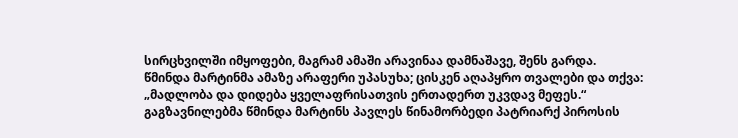სირცხვილში იმყოფები, მაგრამ ამაში არავინაა დამნაშავე, შენს გარდა.
წმინდა მარტინმა ამაზე არაფერი უპასუხა; ცისკენ აღაპყრო თვალები და თქვა: „მადლობა და დიდება ყველაფრისათვის ერთადერთ უკვდავ მეფეს.“
გაგზავნილებმა წმინდა მარტინს პავლეს წინამორბედი პატრიარქ პიროსის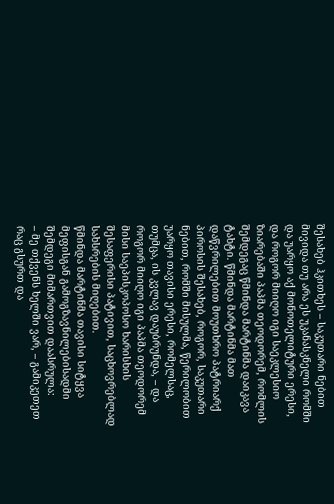შესახებ ჰკითხეს – საკუთარი ნებით მივიდა თუ არა ეს უკანასკნელი რომში და უარყო აქ მონოთელიტური ერესი, და როგორ მიიღო იგი საეკლესიო ზიარებაში პაპმა თეოდორემ, რომლის შემდეგაც წმინდა მარტინმა დაიკავა ტახტი. წმინდა მარტინმა მათ დაწვრილებით მოუთხრო პატრიარქ პიროსის შესახებ, როგორ, საკუთარი ნებით, რომში მისულმა, წერილობით უარყო თავისი ერესი, რომელსაც, თუმცა, ის კვლავ დაუბრუნდა, – და როგორ მიიღო იგი პაპმა თეოდორემ მისი საეპისკოპოსო ხარისხის შესაფერისი პატივით, საცხოვრებლად სახსრების მიღებით.
წმინდა მარტინმა თავისი სიტყვა მეფისგან გამოგზავნილებისადმი შემდეგი მიმართვით დაასრულა:
– მე თქვენს ხელში ვარ, – გამიკეთეთ რაც გსურთ და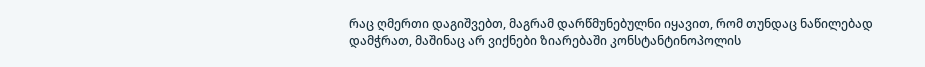რაც ღმერთი დაგიშვებთ, მაგრამ დარწმუნებულნი იყავით, რომ თუნდაც ნაწილებად დამჭრათ, მაშინაც არ ვიქნები ზიარებაში კონსტანტინოპოლის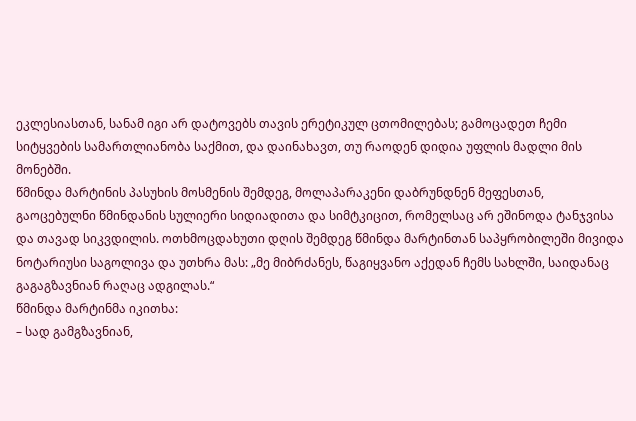ეკლესიასთან, სანამ იგი არ დატოვებს თავის ერეტიკულ ცთომილებას; გამოცადეთ ჩემი სიტყვების სამართლიანობა საქმით, და დაინახავთ, თუ რაოდენ დიდია უფლის მადლი მის მონებში.
წმინდა მარტინის პასუხის მოსმენის შემდეგ, მოლაპარაკენი დაბრუნდნენ მეფესთან, გაოცებულნი წმინდანის სულიერი სიდიადითა და სიმტკიცით, რომელსაც არ ეშინოდა ტანჯვისა და თავად სიკვდილის. ოთხმოცდახუთი დღის შემდეგ წმინდა მარტინთან საპყრობილეში მივიდა ნოტარიუსი საგოლივა და უთხრა მას: „მე მიბრძანეს, წაგიყვანო აქედან ჩემს სახლში, საიდანაც გაგაგზავნიან რაღაც ადგილას.“
წმინდა მარტინმა იკითხა:
– სად გამგზავნიან,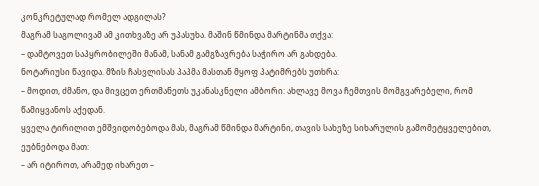კონკრეტულად რომელ ადგილას?
მაგრამ საგოლივამ ამ კითხვაზე არ უპასუხა. მაშინ წმინდა მარტინმა თქვა:
– დამტოვეთ საპყრობილეში მანამ, სანამ გამგზავრება საჭირო არ გახდება.
ნოტარიუსი წავიდა. მზის ჩასვლისას პაპმა მასთან მყოფ პატიმრებს უთხრა:
– მოდით, ძმანო, და მივცეთ ერთმანეთს უკანასკნელი ამბორი: ახლავე მოვა ჩემთვის მომგვარებელი, რომ წამიყვანოს აქედან.
ყველა ტირილით ემშვიდობებოდა მას, მაგრამ წმინდა მარტინი, თავის სახეზე სიხარულის გამომეტყველებით, ეუბნებოდა მათ:
– არ იტიროთ, არამედ იხარეთ –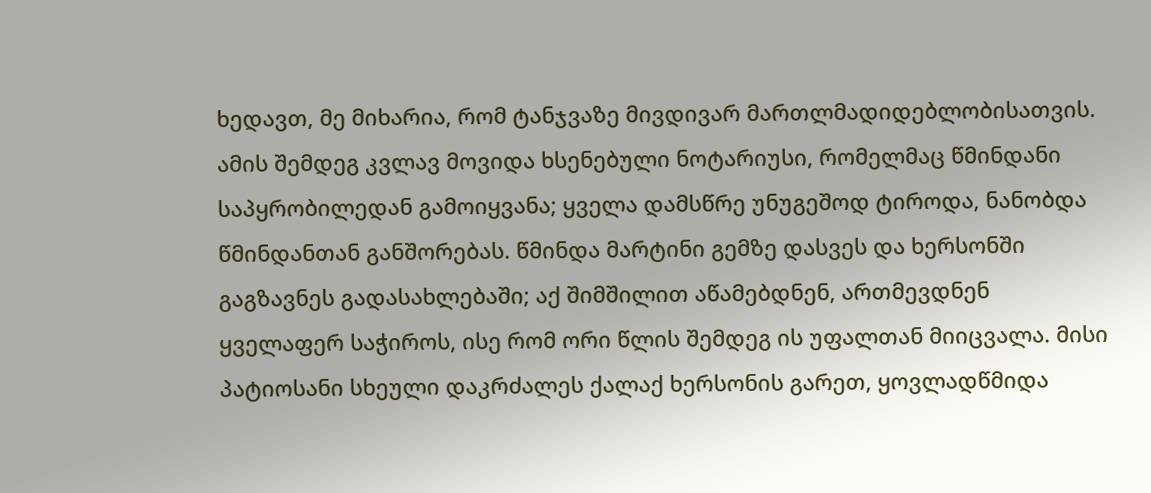ხედავთ, მე მიხარია, რომ ტანჯვაზე მივდივარ მართლმადიდებლობისათვის.
ამის შემდეგ კვლავ მოვიდა ხსენებული ნოტარიუსი, რომელმაც წმინდანი საპყრობილედან გამოიყვანა; ყველა დამსწრე უნუგეშოდ ტიროდა, ნანობდა წმინდანთან განშორებას. წმინდა მარტინი გემზე დასვეს და ხერსონში გაგზავნეს გადასახლებაში; აქ შიმშილით აწამებდნენ, ართმევდნენ ყველაფერ საჭიროს, ისე რომ ორი წლის შემდეგ ის უფალთან მიიცვალა. მისი პატიოსანი სხეული დაკრძალეს ქალაქ ხერსონის გარეთ, ყოვლადწმიდა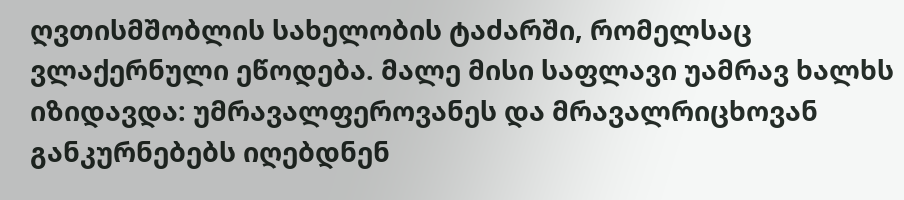ღვთისმშობლის სახელობის ტაძარში, რომელსაც ვლაქერნული ეწოდება. მალე მისი საფლავი უამრავ ხალხს იზიდავდა: უმრავალფეროვანეს და მრავალრიცხოვან განკურნებებს იღებდნენ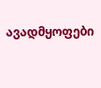ავადმყოფები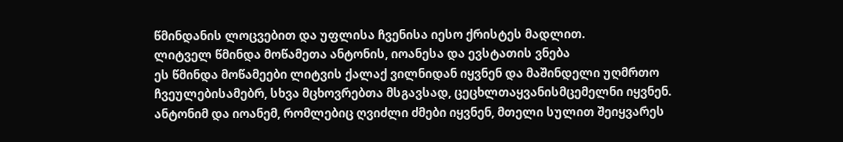წმინდანის ლოცვებით და უფლისა ჩვენისა იესო ქრისტეს მადლით.
ლიტველ წმინდა მოწამეთა ანტონის, იოანესა და ევსტათის ვნება
ეს წმინდა მოწამეები ლიტვის ქალაქ ვილნიდან იყვნენ და მაშინდელი უღმრთო ჩვეულებისამებრ, სხვა მცხოვრებთა მსგავსად, ცეცხლთაყვანისმცემელნი იყვნენ. ანტონიმ და იოანემ, რომლებიც ღვიძლი ძმები იყვნენ, მთელი სულით შეიყვარეს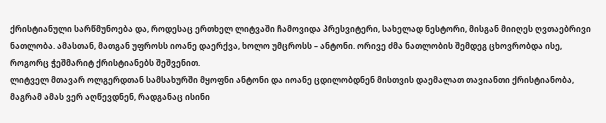ქრისტიანული სარწმუნოება და, როდესაც ერთხელ ლიტვაში ჩამოვიდა პრესვიტერი, სახელად ნესტორი, მისგან მიიღეს ღვთაებრივი ნათლობა. ამასთან, მათგან უფროსს იოანე დაერქვა, ხოლო უმცროსს – ანტონი. ორივე ძმა ნათლობის შემდეგ ცხოვრობდა ისე, როგორც ჭეშმარიტ ქრისტიანებს შეშვენით.
ლიტველ მთავარ ოლგერდთან სამსახურში მყოფნი ანტონი და იოანე ცდილობდნენ მისთვის დაემალათ თავიანთი ქრისტიანობა, მაგრამ ამას ვერ აღწევდნენ, რადგანაც ისინი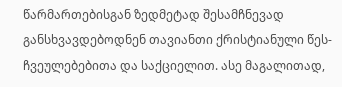წარმართებისგან ზედმეტად შესამჩნევად განსხვავდებოდნენ თავიანთი ქრისტიანული წეს-ჩვეულებებითა და საქციელით. ასე მაგალითად,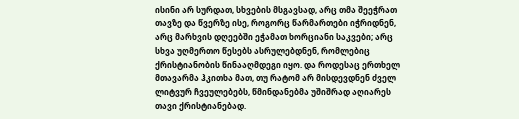ისინი არ სურდათ, სხვების მსგავსად, არც თმა შეეჭრათ თავზე და წვერზე ისე, როგორც წარმართები იჭრიდნენ, არც მარხვის დღეებში ეჭამათ ხორციანი საკვები; არც სხვა უღმერთო წესებს ასრულებდნენ, რომლებიც ქრისტიანობის წინააღმდეგი იყო. და როდესაც ერთხელ მთავარმა ჰკითხა მათ, თუ რატომ არ მისდევდნენ ძველ ლიტვურ ჩვეულებებს, წმინდანებმა უშიშრად აღიარეს თავი ქრისტიანებად.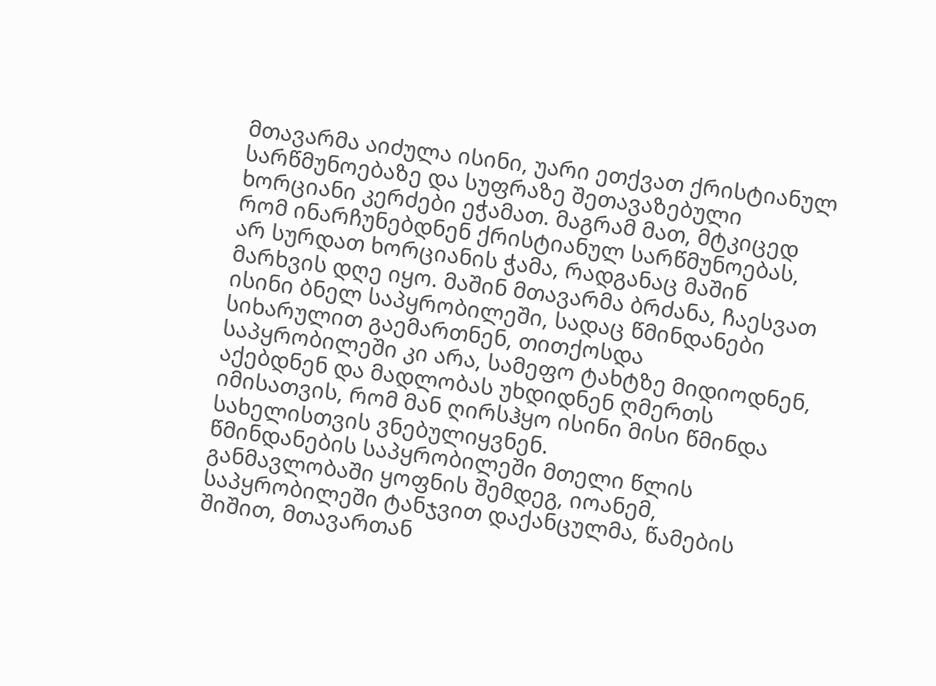მთავარმა აიძულა ისინი, უარი ეთქვათ ქრისტიანულ სარწმუნოებაზე და სუფრაზე შეთავაზებული ხორციანი კერძები ეჭამათ. მაგრამ მათ, მტკიცედ რომ ინარჩუნებდნენ ქრისტიანულ სარწმუნოებას, არ სურდათ ხორციანის ჭამა, რადგანაც მაშინ მარხვის დღე იყო. მაშინ მთავარმა ბრძანა, ჩაესვათ ისინი ბნელ საპყრობილეში, სადაც წმინდანები სიხარულით გაემართნენ, თითქოსდა საპყრობილეში კი არა, სამეფო ტახტზე მიდიოდნენ, აქებდნენ და მადლობას უხდიდნენ ღმერთს იმისათვის, რომ მან ღირსჰყო ისინი მისი წმინდა სახელისთვის ვნებულიყვნენ.
წმინდანების საპყრობილეში მთელი წლის განმავლობაში ყოფნის შემდეგ, იოანემ, საპყრობილეში ტანჯვით დაქანცულმა, წამების შიშით, მთავართან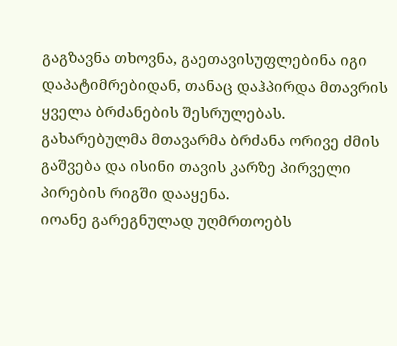გაგზავნა თხოვნა, გაეთავისუფლებინა იგი დაპატიმრებიდან, თანაც დაჰპირდა მთავრის ყველა ბრძანების შესრულებას. გახარებულმა მთავარმა ბრძანა ორივე ძმის გაშვება და ისინი თავის კარზე პირველი პირების რიგში დააყენა.
იოანე გარეგნულად უღმრთოებს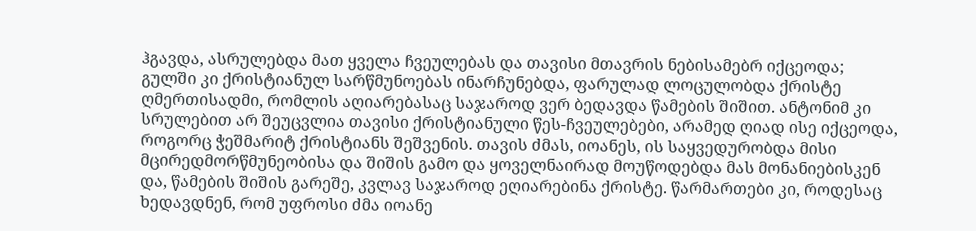ჰგავდა, ასრულებდა მათ ყველა ჩვეულებას და თავისი მთავრის ნებისამებრ იქცეოდა; გულში კი ქრისტიანულ სარწმუნოებას ინარჩუნებდა, ფარულად ლოცულობდა ქრისტე ღმერთისადმი, რომლის აღიარებასაც საჯაროდ ვერ ბედავდა წამების შიშით. ანტონიმ კი სრულებით არ შეუცვლია თავისი ქრისტიანული წეს-ჩვეულებები, არამედ ღიად ისე იქცეოდა, როგორც ჭეშმარიტ ქრისტიანს შეშვენის. თავის ძმას, იოანეს, ის საყვედურობდა მისი მცირედმორწმუნეობისა და შიშის გამო და ყოველნაირად მოუწოდებდა მას მონანიებისკენ და, წამების შიშის გარეშე, კვლავ საჯაროდ ეღიარებინა ქრისტე. წარმართები კი, როდესაც ხედავდნენ, რომ უფროსი ძმა იოანე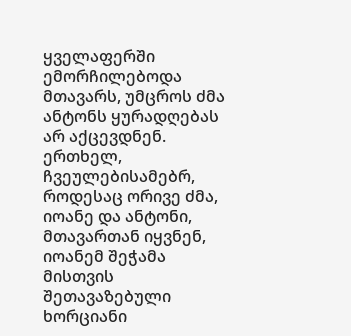ყველაფერში ემორჩილებოდა მთავარს, უმცროს ძმა ანტონს ყურადღებას არ აქცევდნენ.
ერთხელ, ჩვეულებისამებრ, როდესაც ორივე ძმა, იოანე და ანტონი, მთავართან იყვნენ, იოანემ შეჭამა მისთვის შეთავაზებული ხორციანი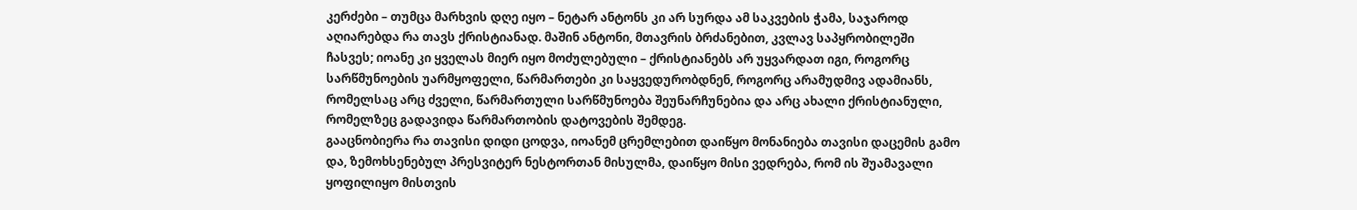კერძები – თუმცა მარხვის დღე იყო – ნეტარ ანტონს კი არ სურდა ამ საკვების ჭამა, საჯაროდ აღიარებდა რა თავს ქრისტიანად. მაშინ ანტონი, მთავრის ბრძანებით, კვლავ საპყრობილეში ჩასვეს; იოანე კი ყველას მიერ იყო მოძულებული – ქრისტიანებს არ უყვარდათ იგი, როგორც სარწმუნოების უარმყოფელი, წარმართები კი საყვედურობდნენ, როგორც არამუდმივ ადამიანს, რომელსაც არც ძველი, წარმართული სარწმუნოება შეუნარჩუნებია და არც ახალი ქრისტიანული, რომელზეც გადავიდა წარმართობის დატოვების შემდეგ.
გააცნობიერა რა თავისი დიდი ცოდვა, იოანემ ცრემლებით დაიწყო მონანიება თავისი დაცემის გამო და, ზემოხსენებულ პრესვიტერ ნესტორთან მისულმა, დაიწყო მისი ვედრება, რომ ის შუამავალი ყოფილიყო მისთვის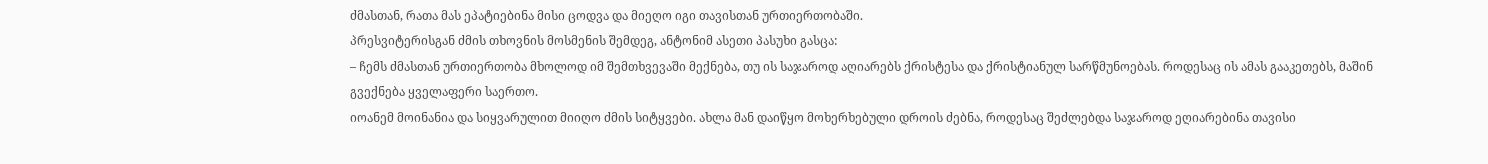ძმასთან, რათა მას ეპატიებინა მისი ცოდვა და მიეღო იგი თავისთან ურთიერთობაში.
პრესვიტერისგან ძმის თხოვნის მოსმენის შემდეგ, ანტონიმ ასეთი პასუხი გასცა:
– ჩემს ძმასთან ურთიერთობა მხოლოდ იმ შემთხვევაში მექნება, თუ ის საჯაროდ აღიარებს ქრისტესა და ქრისტიანულ სარწმუნოებას. როდესაც ის ამას გააკეთებს, მაშინ გვექნება ყველაფერი საერთო.
იოანემ მოინანია და სიყვარულით მიიღო ძმის სიტყვები. ახლა მან დაიწყო მოხერხებული დროის ძებნა, როდესაც შეძლებდა საჯაროდ ეღიარებინა თავისი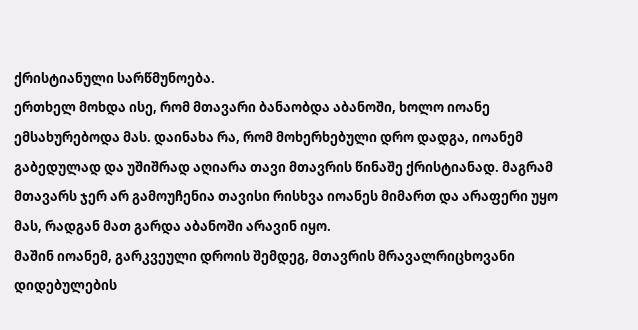ქრისტიანული სარწმუნოება.
ერთხელ მოხდა ისე, რომ მთავარი ბანაობდა აბანოში, ხოლო იოანე ემსახურებოდა მას. დაინახა რა, რომ მოხერხებული დრო დადგა, იოანემ გაბედულად და უშიშრად აღიარა თავი მთავრის წინაშე ქრისტიანად. მაგრამ მთავარს ჯერ არ გამოუჩენია თავისი რისხვა იოანეს მიმართ და არაფერი უყო მას, რადგან მათ გარდა აბანოში არავინ იყო.
მაშინ იოანემ, გარკვეული დროის შემდეგ, მთავრის მრავალრიცხოვანი დიდებულების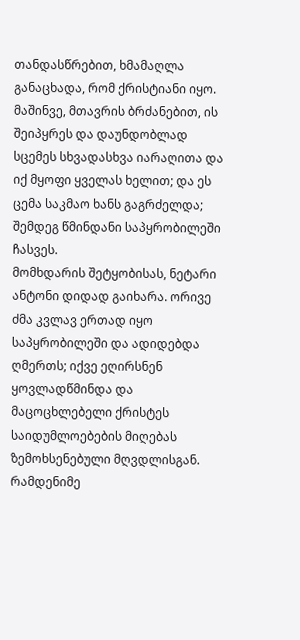თანდასწრებით, ხმამაღლა განაცხადა, რომ ქრისტიანი იყო. მაშინვე, მთავრის ბრძანებით, ის შეიპყრეს და დაუნდობლად სცემეს სხვადასხვა იარაღითა და იქ მყოფი ყველას ხელით; და ეს ცემა საკმაო ხანს გაგრძელდა; შემდეგ წმინდანი საპყრობილეში ჩასვეს.
მომხდარის შეტყობისას, ნეტარი ანტონი დიდად გაიხარა. ორივე ძმა კვლავ ერთად იყო საპყრობილეში და ადიდებდა ღმერთს; იქვე ეღირსნენ ყოვლადწმინდა და მაცოცხლებელი ქრისტეს საიდუმლოებების მიღებას ზემოხსენებული მღვდლისგან.
რამდენიმე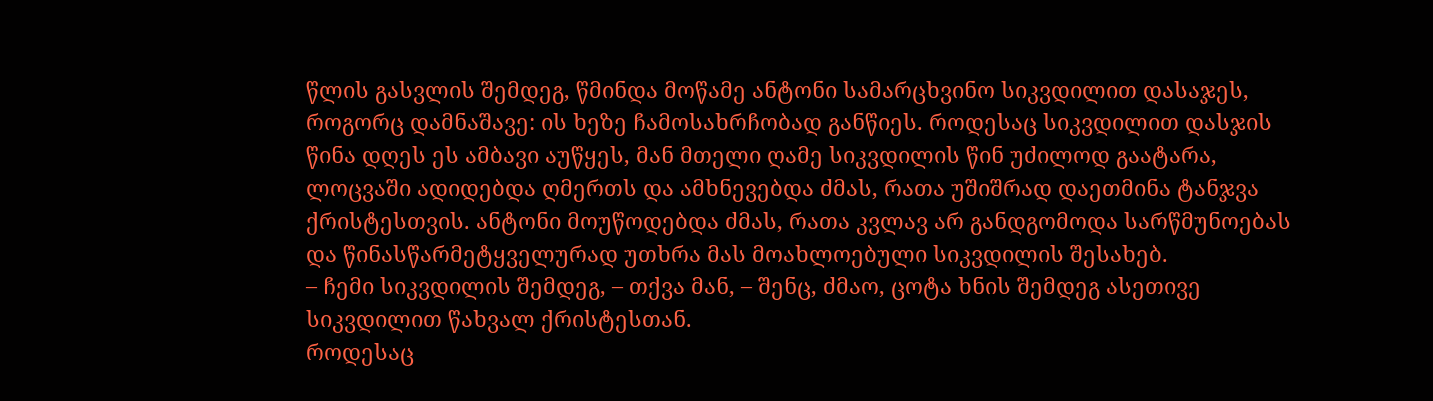წლის გასვლის შემდეგ, წმინდა მოწამე ანტონი სამარცხვინო სიკვდილით დასაჯეს, როგორც დამნაშავე: ის ხეზე ჩამოსახრჩობად განწიეს. როდესაც სიკვდილით დასჯის წინა დღეს ეს ამბავი აუწყეს, მან მთელი ღამე სიკვდილის წინ უძილოდ გაატარა, ლოცვაში ადიდებდა ღმერთს და ამხნევებდა ძმას, რათა უშიშრად დაეთმინა ტანჯვა ქრისტესთვის. ანტონი მოუწოდებდა ძმას, რათა კვლავ არ განდგომოდა სარწმუნოებას და წინასწარმეტყველურად უთხრა მას მოახლოებული სიკვდილის შესახებ.
– ჩემი სიკვდილის შემდეგ, – თქვა მან, – შენც, ძმაო, ცოტა ხნის შემდეგ ასეთივე სიკვდილით წახვალ ქრისტესთან.
როდესაც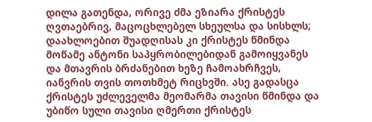დილა გათენდა, ორივე ძმა ეზიარა ქრისტეს ღვთაებრივ, მაცოცხლებელ სხეულსა და სისხლს; დაახლოებით შუადღისას კი ქრისტეს წმინდა მოწამე ანტონი საპყრობილებიდან გამოიყვანეს და მთავრის ბრძანებით ხეზე ჩამოახრჩვეს, იანვრის თვის თოთხმეტ რიცხვში. ასე გადასცა ქრისტეს უძლეველმა მეომარმა თავისი წმინდა და უბიწო სული თავისი ღმერთი ქრისტეს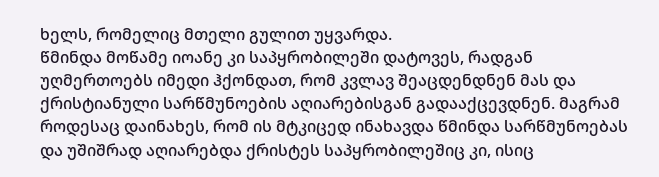ხელს, რომელიც მთელი გულით უყვარდა.
წმინდა მოწამე იოანე კი საპყრობილეში დატოვეს, რადგან უღმერთოებს იმედი ჰქონდათ, რომ კვლავ შეაცდენდნენ მას და ქრისტიანული სარწმუნოების აღიარებისგან გადააქცევდნენ. მაგრამ როდესაც დაინახეს, რომ ის მტკიცედ ინახავდა წმინდა სარწმუნოებას და უშიშრად აღიარებდა ქრისტეს საპყრობილეშიც კი, ისიც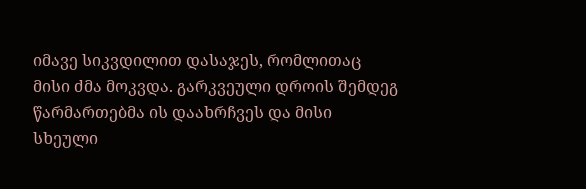იმავე სიკვდილით დასაჯეს, რომლითაც მისი ძმა მოკვდა. გარკვეული დროის შემდეგ წარმართებმა ის დაახრჩვეს და მისი სხეული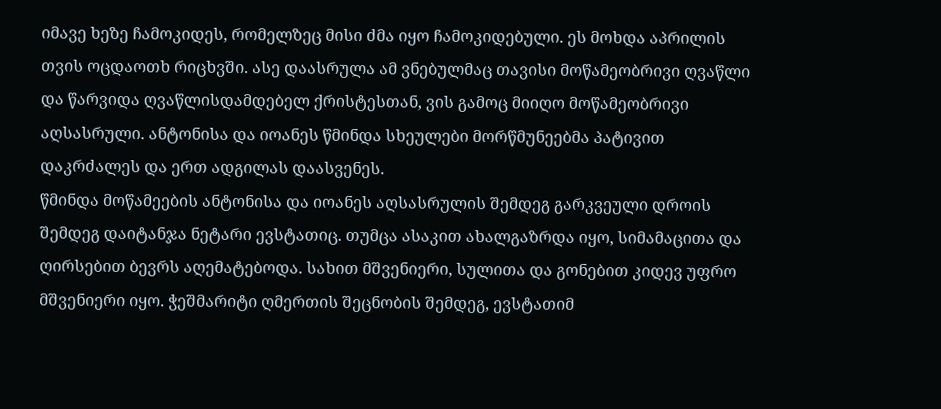იმავე ხეზე ჩამოკიდეს, რომელზეც მისი ძმა იყო ჩამოკიდებული. ეს მოხდა აპრილის თვის ოცდაოთხ რიცხვში. ასე დაასრულა ამ ვნებულმაც თავისი მოწამეობრივი ღვაწლი და წარვიდა ღვაწლისდამდებელ ქრისტესთან, ვის გამოც მიიღო მოწამეობრივი აღსასრული. ანტონისა და იოანეს წმინდა სხეულები მორწმუნეებმა პატივით დაკრძალეს და ერთ ადგილას დაასვენეს.
წმინდა მოწამეების ანტონისა და იოანეს აღსასრულის შემდეგ გარკვეული დროის შემდეგ დაიტანჯა ნეტარი ევსტათიც. თუმცა ასაკით ახალგაზრდა იყო, სიმამაცითა და ღირსებით ბევრს აღემატებოდა. სახით მშვენიერი, სულითა და გონებით კიდევ უფრო მშვენიერი იყო. ჭეშმარიტი ღმერთის შეცნობის შემდეგ, ევსტათიმ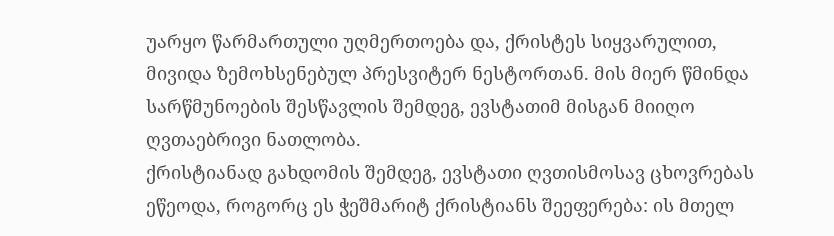უარყო წარმართული უღმერთოება და, ქრისტეს სიყვარულით, მივიდა ზემოხსენებულ პრესვიტერ ნესტორთან. მის მიერ წმინდა სარწმუნოების შესწავლის შემდეგ, ევსტათიმ მისგან მიიღო ღვთაებრივი ნათლობა.
ქრისტიანად გახდომის შემდეგ, ევსტათი ღვთისმოსავ ცხოვრებას ეწეოდა, როგორც ეს ჭეშმარიტ ქრისტიანს შეეფერება: ის მთელ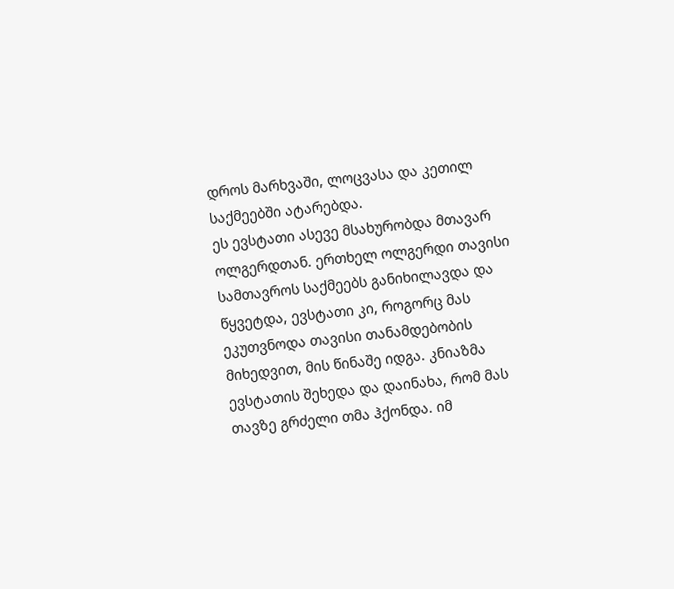დროს მარხვაში, ლოცვასა და კეთილ საქმეებში ატარებდა.
ეს ევსტათი ასევე მსახურობდა მთავარ ოლგერდთან. ერთხელ ოლგერდი თავისი სამთავროს საქმეებს განიხილავდა და წყვეტდა, ევსტათი კი, როგორც მას ეკუთვნოდა თავისი თანამდებობის მიხედვით, მის წინაშე იდგა. კნიაზმა ევსტათის შეხედა და დაინახა, რომ მას თავზე გრძელი თმა ჰქონდა. იმ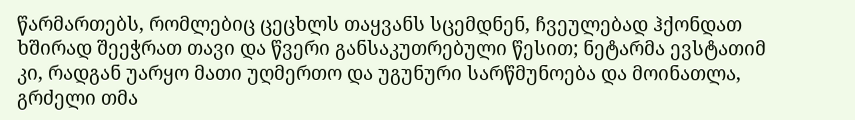წარმართებს, რომლებიც ცეცხლს თაყვანს სცემდნენ, ჩვეულებად ჰქონდათ ხშირად შეეჭრათ თავი და წვერი განსაკუთრებული წესით; ნეტარმა ევსტათიმ კი, რადგან უარყო მათი უღმერთო და უგუნური სარწმუნოება და მოინათლა, გრძელი თმა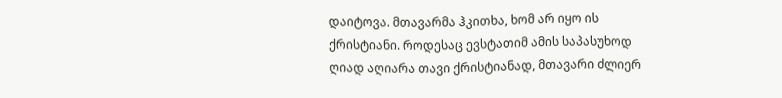დაიტოვა. მთავარმა ჰკითხა, ხომ არ იყო ის ქრისტიანი. როდესაც ევსტათიმ ამის საპასუხოდ ღიად აღიარა თავი ქრისტიანად, მთავარი ძლიერ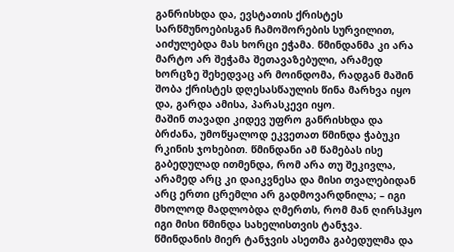განრისხდა და, ევსტათის ქრისტეს სარწმუნოებისგან ჩამოშორების სურვილით, აიძულებდა მას ხორცი ეჭამა. წმინდანმა კი არა მარტო არ შეჭამა შეთავაზებული, არამედ ხორცზე შეხედვაც არ მოინდომა, რადგან მაშინ შობა ქრისტეს დღესასწაულის წინა მარხვა იყო და, გარდა ამისა, პარასკევი იყო.
მაშინ თავადი კიდევ უფრო განრისხდა და ბრძანა, უმოწყალოდ ეკვეთათ წმინდა ჭაბუკი რკინის ჯოხებით. წმინდანი ამ წამებას ისე გაბედულად ითმენდა, რომ არა თუ შეკივლა, არამედ არც კი დაიკვნესა და მისი თვალებიდან არც ერთი ცრემლი არ გადმოვარდნილა; – იგი მხოლოდ მადლობდა ღმერთს, რომ მან ღირსჰყო იგი მისი წმინდა სახელისთვის ტანჯვა.
წმინდანის მიერ ტანჯვის ასეთმა გაბედულმა და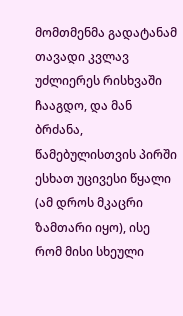მომთმენმა გადატანამ თავადი კვლავ უძლიერეს რისხვაში ჩააგდო, და მან ბრძანა, წამებულისთვის პირში ესხათ უცივესი წყალი (ამ დროს მკაცრი ზამთარი იყო), ისე რომ მისი სხეული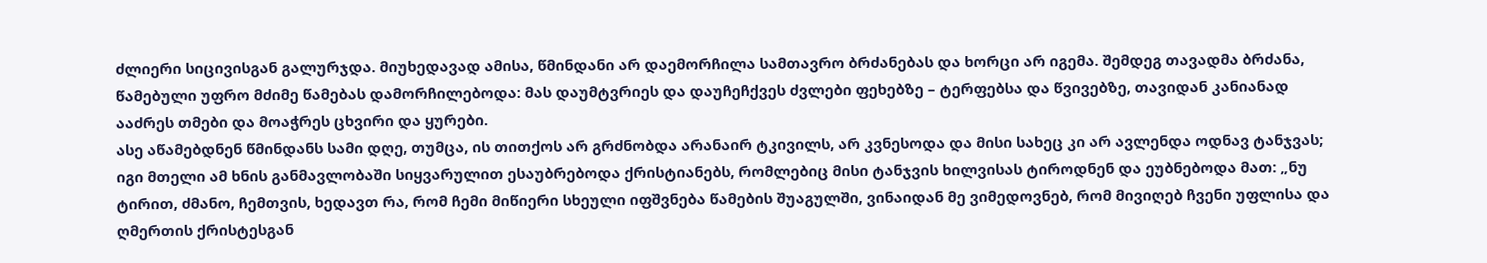ძლიერი სიცივისგან გალურჯდა. მიუხედავად ამისა, წმინდანი არ დაემორჩილა სამთავრო ბრძანებას და ხორცი არ იგემა. შემდეგ თავადმა ბრძანა, წამებული უფრო მძიმე წამებას დამორჩილებოდა: მას დაუმტვრიეს და დაუჩეჩქვეს ძვლები ფეხებზე – ტერფებსა და წვივებზე, თავიდან კანიანად ააძრეს თმები და მოაჭრეს ცხვირი და ყურები.
ასე აწამებდნენ წმინდანს სამი დღე, თუმცა, ის თითქოს არ გრძნობდა არანაირ ტკივილს, არ კვნესოდა და მისი სახეც კი არ ავლენდა ოდნავ ტანჯვას; იგი მთელი ამ ხნის განმავლობაში სიყვარულით ესაუბრებოდა ქრისტიანებს, რომლებიც მისი ტანჯვის ხილვისას ტიროდნენ და ეუბნებოდა მათ: „ნუ ტირით, ძმანო, ჩემთვის, ხედავთ რა, რომ ჩემი მიწიერი სხეული იფშვნება წამების შუაგულში, ვინაიდან მე ვიმედოვნებ, რომ მივიღებ ჩვენი უფლისა და ღმერთის ქრისტესგან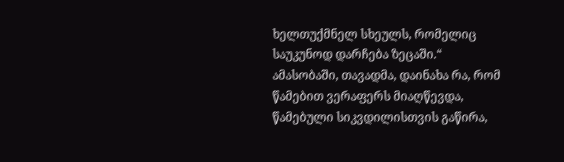ხელთუქმნელ სხეულს, რომელიც საუკუნოდ დარჩება ზეცაში.“
ამასობაში, თავადმა, დაინახა რა, რომ წამებით ვერაფერს მიაღწევდა, წამებული სიკვდილისთვის გაწირა,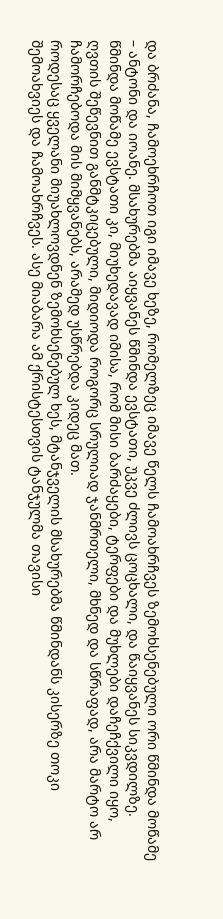და ბრძანა, ჩამოეხრჩოთ იგი იმავე ხეზე, რომელზეც იმავე წელს ჩამოახრჩვეს ზემოხსენებული ორი წმინდა მოწამე – ანტონი და იოანე. მსახურებმა აიყვანეს წმინდა ევსტათი, უკვე ძლივს ცოცხალი, და წაიყვანეს სიკვდილზე. წმინდა მოწამე ევსტათი კი, მიუხედავად იმისა, რომ მისი ბარძაყები, ტერფები და მუხლები დაჩეჩქვილი იყო, ღვთის შეწევნით განმტკიცებული, მიდიოდა როგორც სრულიად ჯანმრთელი, მხნედ და სწრაფად, არა მარტო არ ჩამორჩებოდა მის მიმყვანებს, არამედ უსწრებდა კიდეც მათ.
როდესაც ყველანი მიუახლოვდნენ ზემოხსენებულ ხეს, მტანჯველის მსახურებმა წმინდანს კისერზე თოკი შემოახვიეს და ჩამოახრჩვეს. ასე მიაბარა ამ ქრისტესთვის ტანჯულმა თავისი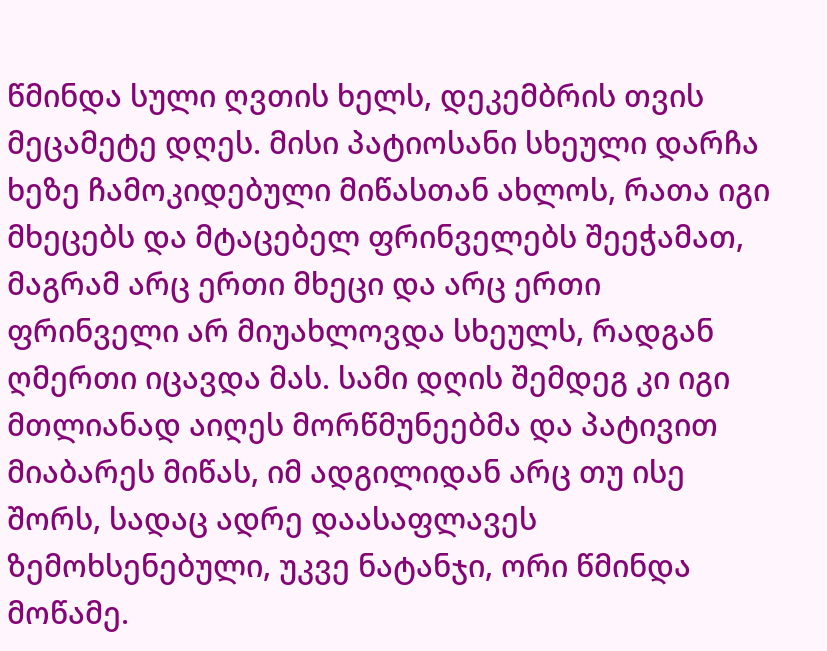წმინდა სული ღვთის ხელს, დეკემბრის თვის მეცამეტე დღეს. მისი პატიოსანი სხეული დარჩა ხეზე ჩამოკიდებული მიწასთან ახლოს, რათა იგი მხეცებს და მტაცებელ ფრინველებს შეეჭამათ, მაგრამ არც ერთი მხეცი და არც ერთი ფრინველი არ მიუახლოვდა სხეულს, რადგან ღმერთი იცავდა მას. სამი დღის შემდეგ კი იგი მთლიანად აიღეს მორწმუნეებმა და პატივით მიაბარეს მიწას, იმ ადგილიდან არც თუ ისე შორს, სადაც ადრე დაასაფლავეს ზემოხსენებული, უკვე ნატანჯი, ორი წმინდა მოწამე.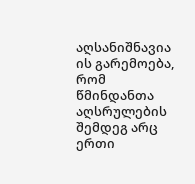აღსანიშნავია ის გარემოება, რომ წმინდანთა აღსრულების შემდეგ არც ერთი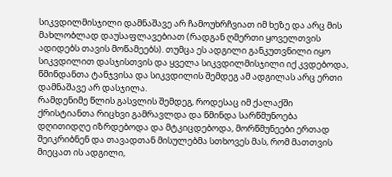სიკვდილმისჯილი დამნაშავე არ ჩამოუხრჩვიათ იმ ხეზე და არც მის მახლობლად დაუსაფლავებიათ (რადგან ღმერთი ყოველთვის ადიდებს თავის მოწამეებს). თუმცა ეს ადგილი განკუთვნილი იყო სიკვდილით დასჯისთვის და ყველა სიკვდილმისჯილი იქ კვდებოდა, წმინდანთა ტანჯვისა და სიკვდილის შემდეგ ამ ადგილას არც ერთი დამნაშავე არ დასჯილა.
რამდენიმე წლის გასვლის შემდეგ, როდესაც იმ ქალაქში ქრისტიანთა რიცხვი გამრავლდა და წმინდა სარწმუნოება დღითიდღე იზრდებოდა და მტკიცდებოდა, მორწმუნეები ერთად შეიკრიბნენ და თავადთან მისულებმა სთხოვეს მას, რომ მათთვის მიეცათ ის ადგილი,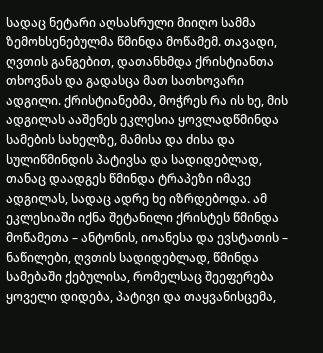სადაც ნეტარი აღსასრული მიიღო სამმა ზემოხსენებულმა წმინდა მოწამემ. თავადი, ღვთის განგებით, დათანხმდა ქრისტიანთა თხოვნას და გადასცა მათ სათხოვარი ადგილი. ქრისტიანებმა, მოჭრეს რა ის ხე, მის ადგილას ააშენეს ეკლესია ყოვლადწმინდა სამების სახელზე, მამისა და ძისა და სულიწმინდის პატივსა და სადიდებლად, თანაც დაადგეს წმინდა ტრაპეზი იმავე ადგილას, სადაც ადრე ხე იზრდებოდა. ამ ეკლესიაში იქნა შეტანილი ქრისტეს წმინდა მოწამეთა – ანტონის, იოანესა და ევსტათის – ნაწილები, ღვთის სადიდებლად, წმინდა სამებაში ქებულისა, რომელსაც შეეფერება ყოველი დიდება, პატივი და თაყვანისცემა,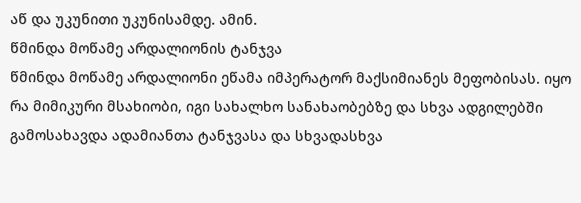აწ და უკუნითი უკუნისამდე. ამინ.
წმინდა მოწამე არდალიონის ტანჯვა
წმინდა მოწამე არდალიონი ეწამა იმპერატორ მაქსიმიანეს მეფობისას. იყო რა მიმიკური მსახიობი, იგი სახალხო სანახაობებზე და სხვა ადგილებში გამოსახავდა ადამიანთა ტანჯვასა და სხვადასხვა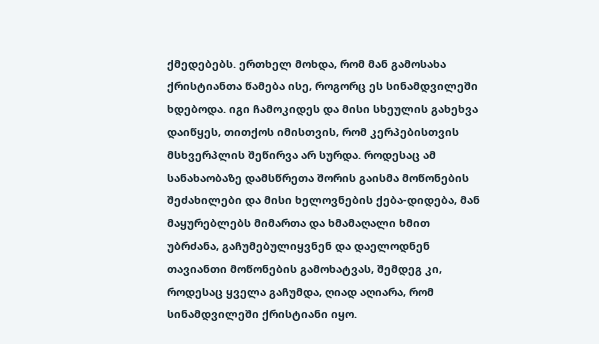ქმედებებს. ერთხელ მოხდა, რომ მან გამოსახა ქრისტიანთა წამება ისე, როგორც ეს სინამდვილეში ხდებოდა. იგი ჩამოკიდეს და მისი სხეულის გახეხვა დაიწყეს, თითქოს იმისთვის, რომ კერპებისთვის მსხვერპლის შეწირვა არ სურდა. როდესაც ამ სანახაობაზე დამსწრეთა შორის გაისმა მოწონების შეძახილები და მისი ხელოვნების ქება-დიდება, მან მაყურებლებს მიმართა და ხმამაღალი ხმით უბრძანა, გაჩუმებულიყვნენ და დაელოდნენ თავიანთი მოწონების გამოხატვას, შემდეგ კი, როდესაც ყველა გაჩუმდა, ღიად აღიარა, რომ სინამდვილეში ქრისტიანი იყო.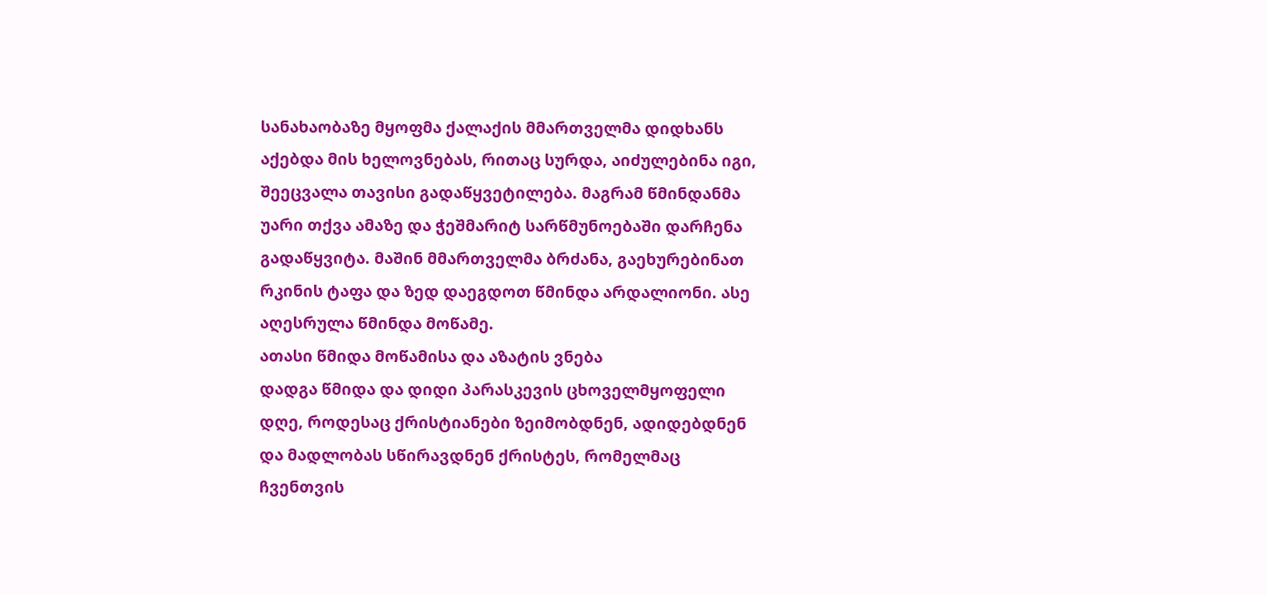სანახაობაზე მყოფმა ქალაქის მმართველმა დიდხანს აქებდა მის ხელოვნებას, რითაც სურდა, აიძულებინა იგი, შეეცვალა თავისი გადაწყვეტილება. მაგრამ წმინდანმა უარი თქვა ამაზე და ჭეშმარიტ სარწმუნოებაში დარჩენა გადაწყვიტა. მაშინ მმართველმა ბრძანა, გაეხურებინათ რკინის ტაფა და ზედ დაეგდოთ წმინდა არდალიონი. ასე აღესრულა წმინდა მოწამე.
ათასი წმიდა მოწამისა და აზატის ვნება
დადგა წმიდა და დიდი პარასკევის ცხოველმყოფელი დღე, როდესაც ქრისტიანები ზეიმობდნენ, ადიდებდნენ და მადლობას სწირავდნენ ქრისტეს, რომელმაც ჩვენთვის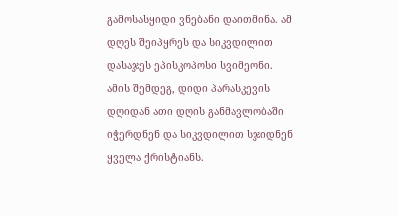გამოსასყიდი ვნებანი დაითმინა. ამ დღეს შეიპყრეს და სიკვდილით დასაჯეს ეპისკოპოსი სვიმეონი. ამის შემდეგ, დიდი პარასკევის დღიდან ათი დღის განმავლობაში იჭერდნენ და სიკვდილით სჯიდნენ ყველა ქრისტიანს.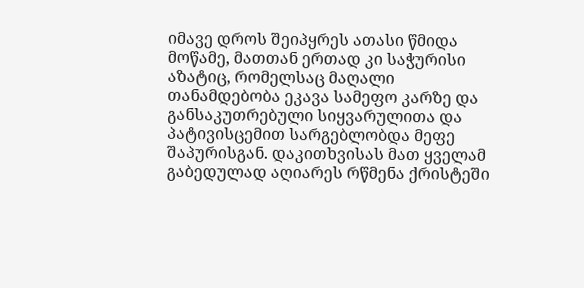იმავე დროს შეიპყრეს ათასი წმიდა მოწამე, მათთან ერთად კი საჭურისი აზატიც, რომელსაც მაღალი თანამდებობა ეკავა სამეფო კარზე და განსაკუთრებული სიყვარულითა და პატივისცემით სარგებლობდა მეფე შაპურისგან. დაკითხვისას მათ ყველამ გაბედულად აღიარეს რწმენა ქრისტეში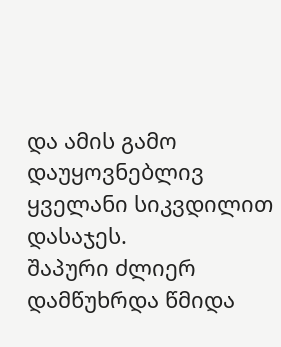და ამის გამო დაუყოვნებლივ ყველანი სიკვდილით დასაჯეს.
შაპური ძლიერ დამწუხრდა წმიდა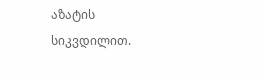აზატის სიკვდილით.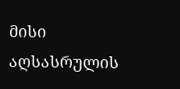მისი აღსასრულის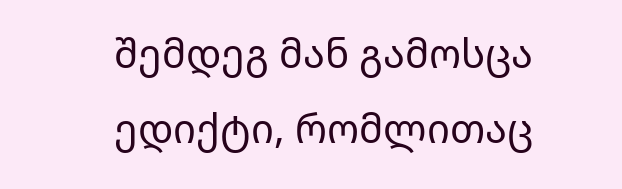შემდეგ მან გამოსცა ედიქტი, რომლითაც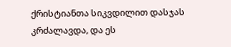ქრისტიანთა სიკვდილით დასჯას კრძალავდა, და ეს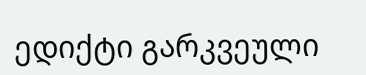ედიქტი გარკვეული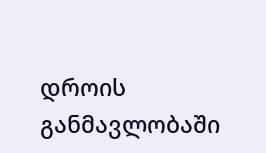დროის განმავლობაში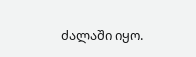ძალაში იყო.